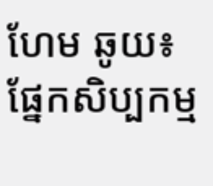ហែម ឆូយ៖ ផ្នែកសិប្បកម្ម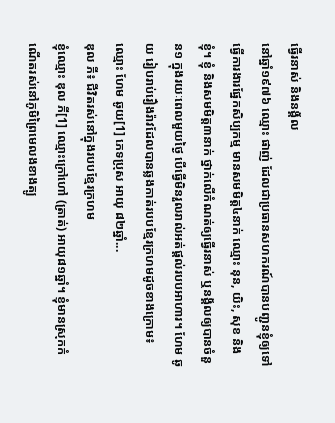ធ្វើរនាស់ និងនង្គ័ល
នៅឆ្នាំ១៩៧៦ ឈ្មោះ ផាញ់ ដែលជាប្រធានសហករណ៍បានបញ្ជូនខ្ញុំឲ្យទៅធ្វើការងារផ្នែកសិប្បកម្ម មានសមមិត្ត៤នាក់ ឈ្មោះ នុន, យិះ, សុខ និងខ្ញុំ។ ខ្ញុំ និងសមមិត្ត៣នាក់ ថ្នាក់លើកំណត់ឲ្យធ្វើរនាស់ ឬនង្គ័លឲ្យបានចំនួន១ ក្នុងរយៈពេលមួយថ្ងៃ បើធ្វើមិនរួលរាល់អត់ផ្តល់របបអាហារ។ ហែម ឆូយ រៀបរាប់រឿងរ៉ាវដែលបានឆ្លងកាត់របបខ្មែរក្រហមដូចខាងក្រោម៖ ឈ្មោះ ហែម ឆូយ[1] ភេទប្រុស អាយុ ៨២ឆ្នាំ...
ឌុល ភី៖ ជីវិតរស់នៅក្នុងរបបខ្មែរក្រហម
ខ្ញុំឈ្មោះ ឌុល ភី[1] ឈ្មោះក្រៅហៅ (ត្រាត់) អាយុ៨១ឆ្នាំ។ ខ្ញុំមានស្រុកកំណើតរស់នៅភូមិព្រៃមេលងខាងត្បូ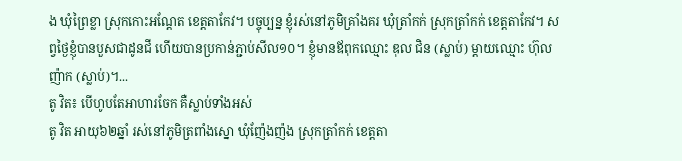ង ឃុំព្រៃខ្លា ស្រុកកោះអណ្ដែត ខេត្តតាកែវ។ បច្ចុប្បន្ន ខ្ញុំរស់នៅភូមិគ្រាំងគរ ឃុំត្រាំកក់ ស្រុកត្រាំកក់ ខេត្តតាកែវ។ សព្វថ្ងៃខ្ញុំបានបួសជាដូនជី ហើយបានប្រកាន់ភ្ជាប់សីល១០។ ខ្ញុំមានឪពុកឈ្មោះ ឌុល ជិន (ស្លាប់) ម្ដាយឈ្មោះ ហ៊ុល ញ៉ាក (ស្លាប់)។...
តូ វិត៖ បើហូបតែអាហារចែក គឺស្លាប់ទាំងអស់
តូ វិត អាយុ៦២ឆ្នាំ រស់នៅភូមិត្រពាំងស្នោ ឃុំញ៉ែងញ៉ង ស្រុកត្រាំកក់ ខេត្តតា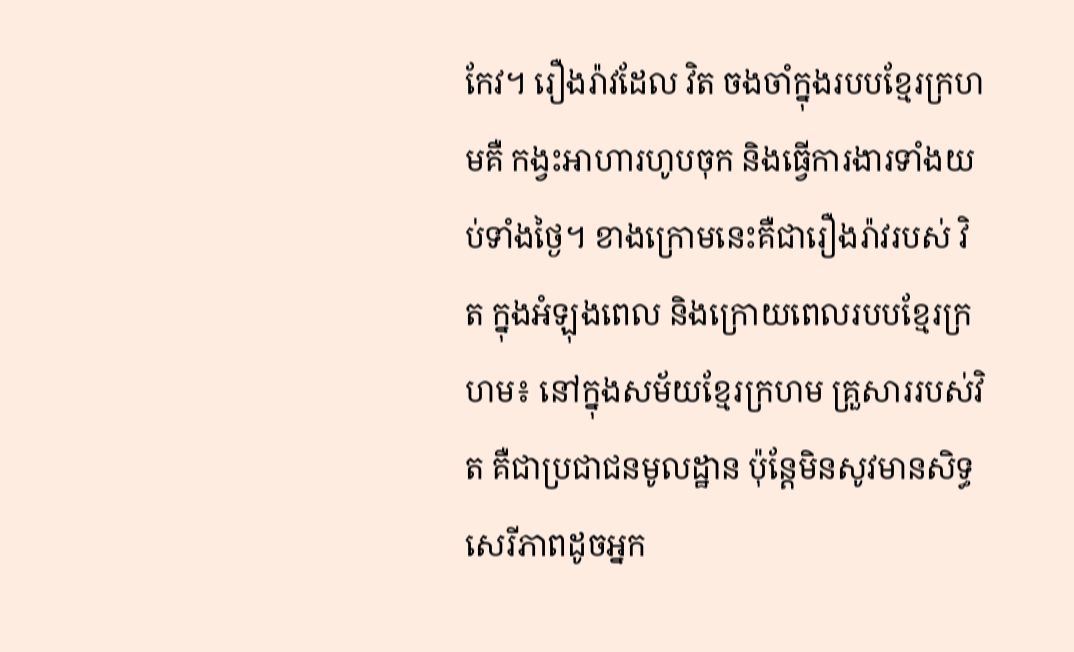កែវ។ រឿងរ៉ាវដែល វិត ចងចាំក្នុងរបបខ្មែរក្រហមគឺ កង្វះអាហារហូបចុក និងធ្វើការងារទាំងយប់ទាំងថ្ងៃ។ ខាងក្រោមនេះគឺជារឿងរ៉ាវរបស់ វិត ក្នុងអំឡុងពេល និងក្រោយពេលរបបខ្មែរក្រហម៖ នៅក្នុងសម័យខ្មែរក្រហម គ្រួសាររបស់វិត គឺជាប្រជាជនមូលដ្ឋាន ប៉ុន្តែមិនសូវមានសិទ្ធសេរីភាពដូចអ្នក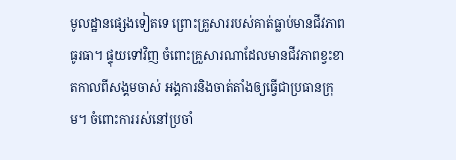មូលដ្ឋានផ្សេងទៀតទេ ព្រោះគ្រួសាររបស់គាត់ធ្លាប់មានជីវភាពធូរធា។ ផ្ទុយទៅវិញ ចំពោះគ្រួសារណាដែលមានជីវភាពខ្វះខាតកាលពីសង្គមចាស់ អង្គការនិងចាត់តាំងឲ្យធ្វើជាប្រធានក្រុម។ ចំពោះការរស់នៅប្រចាំ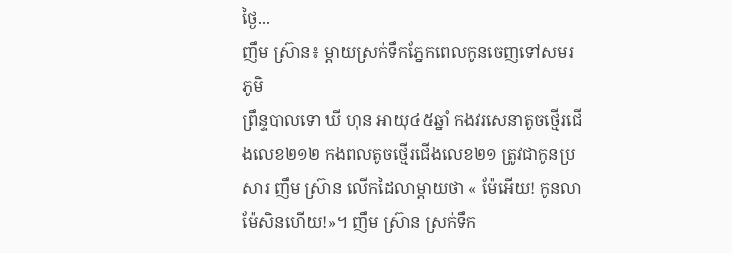ថ្ងៃ...
ញឹម ស្រ៊ាន៖ ម្តាយស្រក់ទឹកភ្នែកពេលកូនចេញទៅសមរភូមិ
ព្រឹន្ទបាលទោ ឃី ហុន អាយុ៤៥ឆ្នាំ កងវរសេនាតូចថ្មើរជើងលេខ២១២ កងពលតូចថ្មើរជើងលេខ២១ ត្រូវជាកូនប្រសារ ញឹម ស្រ៊ាន លើកដៃលាម្តាយថា « ម៉ែអើយ! កូនលាម៉ែសិនហើយ!»។ ញឹម ស្រ៊ាន ស្រក់ទឹក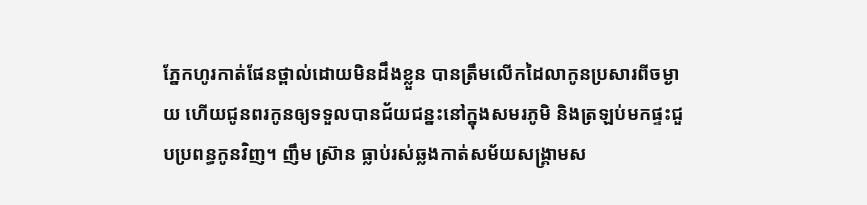ភ្នែកហូរកាត់ផែនថ្ពាល់ដោយមិនដឹងខ្លួន បានត្រឹមលើកដៃលាកូនប្រសារពីចម្ងាយ ហើយជូនពរកូនឲ្យទទួលបានជ័យជន្នះនៅក្នុងសមរភូមិ និងត្រឡប់មកផ្ទះជួបប្រពន្ធកូនវិញ។ ញឹម ស្រ៊ាន ធ្លាប់រស់ឆ្លងកាត់សម័យសង្គ្រាមស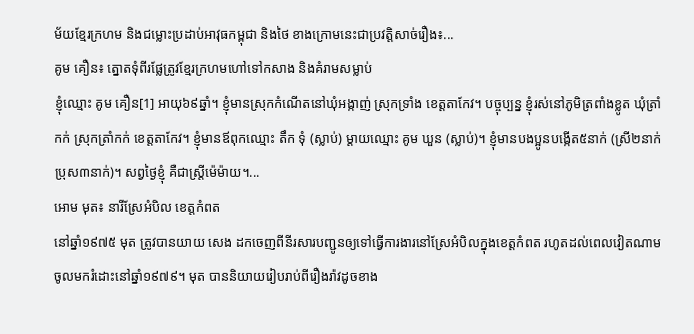ម័យខ្មែរក្រហម និងជម្លោះប្រដាប់អាវុធកម្ពុជា និងថៃ ខាងក្រោមនេះជាប្រវត្តិសាច់រឿង៖...
គូម គឿន៖ ត្នោតទុំពីរផ្លែត្រូវខ្មែរក្រហមហៅទៅកសាង និងគំរាមសម្លាប់
ខ្ញុំឈ្មោះ គូម គឿន[1] អាយុ៦៩ឆ្នាំ។ ខ្ញុំមានស្រុកកំណើតនៅឃុំអង្កាញ់ ស្រុកទ្រាំង ខេត្តតាកែវ។ បច្ចុប្បន្ន ខ្ញុំរស់នៅភូមិត្រពាំងខ្លូត ឃុំត្រាំកក់ ស្រុកត្រាំកក់ ខេត្តតាកែវ។ ខ្ញុំមានឪពុកឈ្មោះ តឹក ទុំ (ស្លាប់) ម្ដាយឈ្មោះ គូម ឃួន (ស្លាប់)។ ខ្ញុំមានបងប្អូនបង្កើត៥នាក់ (ស្រី២នាក់ ប្រុស៣នាក់)។ សព្វថ្ងៃខ្ញុំ គឺជាស្ត្រីម៉េម៉ាយ។...
អោម មុត៖ នារីស្រែអំបិល ខេត្តកំពត
នៅឆ្នាំ១៩៧៥ មុត ត្រូវបានយាយ សេង ដកចេញពីនីរសារបញ្ជូនឲ្យទៅធ្វើការងារនៅស្រែអំបិលក្នុងខេត្តកំពត រហូតដល់ពេលវៀតណាមចូលមករំដោះនៅឆ្នាំ១៩៧៩។ មុត បាននិយាយរៀបរាប់ពីរឿងរ៉ាវដូចខាង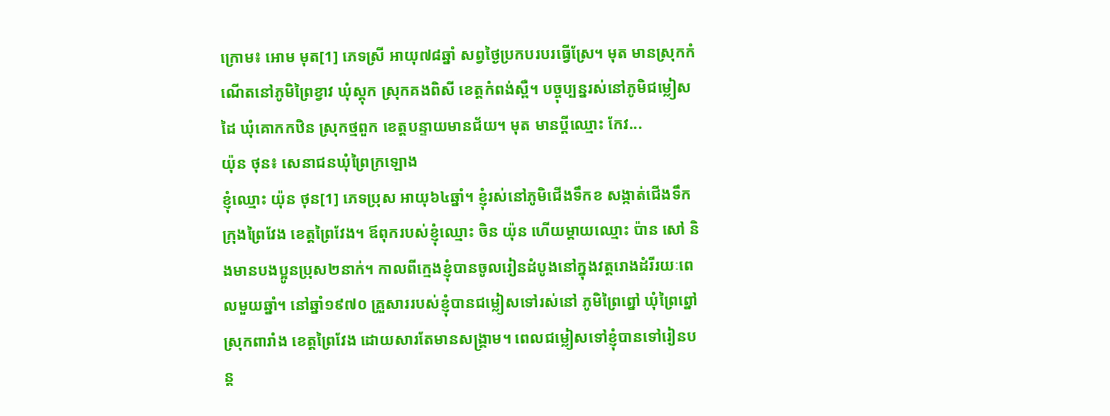ក្រោម៖ អោម មុត[1] ភេទស្រី អាយុ៧៨ឆ្នាំ សព្វថ្ងៃប្រកបរបរធ្វើស្រែ។ មុត មានស្រុកកំណើតនៅភូមិព្រៃខ្វាវ ឃុំស្ដុក ស្រុកគងពិសី ខេត្តកំពង់ស្ពឺ។ បច្ចុប្បន្នរស់នៅភូមិជម្លៀសដៃ ឃុំគោកកឋិន ស្រុកថ្មពួក ខេត្តបន្ទាយមានជ័យ។ មុត មានប្ដីឈ្មោះ កែវ...
យ៉ុន ថុន៖ សេនាជនឃុំព្រៃក្រឡោង
ខ្ញុំឈ្មោះ យ៉ុន ថុន[1] ភេទប្រុស អាយុ៦៤ឆ្នាំ។ ខ្ញុំរស់នៅភូមិជើងទឹកខ សង្កាត់ជើងទឹក ក្រុងព្រៃវែង ខេត្តព្រៃវែង។ ឪពុករបស់ខ្ញុំឈ្មោះ ចិន យ៉ុន ហើយម្ដាយឈ្មោះ ប៉ាន សៅ និងមានបងប្អូនប្រុស២នាក់។ កាលពីក្មេងខ្ញុំបានចូលរៀនដំបូងនៅក្នុងវត្តរោងដំរីរយៈពេលមួយឆ្នាំ។ នៅឆ្នាំ១៩៧០ គ្រួសាររបស់ខ្ញុំបានជម្លៀសទៅរស់នៅ ភូមិព្រៃព្នៅ ឃុំព្រៃព្នៅ ស្រុកពារាំង ខេត្តព្រៃវែង ដោយសារតែមានសង្គ្រាម។ ពេលជម្លៀសទៅខ្ញុំបានទៅរៀនបន្ត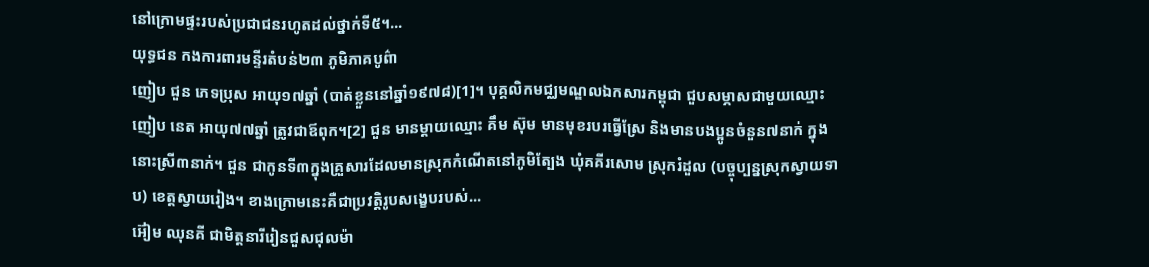នៅក្រោមផ្ទះរបស់ប្រជាជនរហូតដល់ថ្នាក់ទី៥។...
យុទ្ធជន កងការពារមន្ទីរតំបន់២៣ ភូមិភាគបូព៌ា
ញៀប ជួន ភេទប្រុស អាយុ១៧ឆ្នាំ (បាត់ខ្លួននៅឆ្នាំ១៩៧៨)[1]។ បុគ្គលិកមជ្ឈមណ្ឌលឯកសារកម្ពុជា ជួបសម្ភាសជាមួយឈ្មោះ ញៀប នេត អាយុ៧៧ឆ្នាំ ត្រូវជាឪពុក។[2] ជួន មានម្ដាយឈ្មោះ គឹម ស៊ុម មានមុខរបរធ្វើស្រែ និងមានបងប្អូនចំនួន៧នាក់ ក្នុងនោះស្រី៣នាក់។ ជួន ជាកូនទី៣ក្នុងគ្រួសារដែលមានស្រុកកំណើតនៅភូមិត្បែង ឃុំគគីរសោម ស្រុករំដួល (បច្ចុប្បន្នស្រុកស្វាយទាប) ខេត្តស្វាយរៀង។ ខាងក្រោមនេះគឺជាប្រវត្តិរូបសង្ខេបរបស់...
អ៊ៀម ឈុនគី ជាមិត្តនារីរៀនជួសជុលម៉ា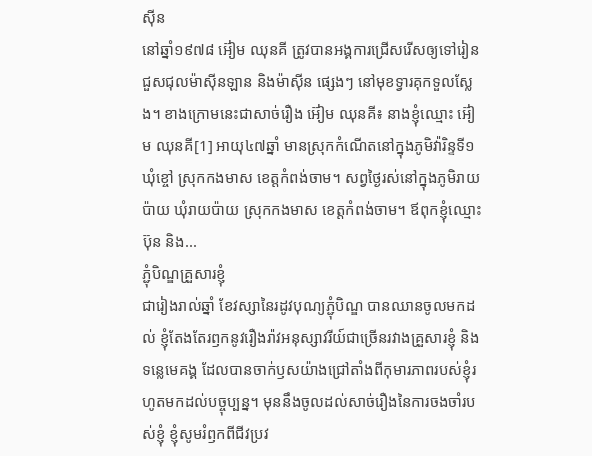ស៊ីន
នៅឆ្នាំ១៩៧៨ អ៊ៀម ឈុនគី ត្រូវបានអង្គការជ្រើសរើសឲ្យទៅរៀនជួសជុលម៉ាស៊ីនឡាន និងម៉ាស៊ីន ផ្សេងៗ នៅមុខទ្វារគុកទួលស្លែង។ ខាងក្រោមនេះជាសាច់រឿង អ៊ៀម ឈុនគី៖ នាងខ្ញុំឈ្មោះ អ៊ៀម ឈុនគី[1] អាយុ៤៧ឆ្នាំ មានស្រុកកំណើតនៅក្នុងភូមិវ៉ារិន្ទទី១ ឃុំខ្ចៅ ស្រុកកងមាស ខេត្តកំពង់ចាម។ សព្វថ្ងៃរស់នៅក្នុងភូមិរាយប៉ាយ ឃុំរាយប៉ាយ ស្រុកកងមាស ខេត្តកំពង់ចាម។ ឪពុកខ្ញុំឈ្មោះ ប៊ុន និង...
ភ្ជុំបិណ្ឌគ្រួសារខ្ញុំ
ជារៀងរាល់ឆ្នាំ ខែវស្សានៃរដូវបុណ្យភ្ជុំបិណ្ឌ បានឈានចូលមកដល់ ខ្ញុំតែងតែរឭកនូវរឿងរ៉ាវអនុស្សាវរីយ៍ជាច្រើនរវាងគ្រួសារខ្ញុំ និងទន្លេមេគង្គ ដែលបានចាក់ឫសយ៉ាងជ្រៅតាំងពីកុមារភាពរបស់ខ្ញុំរហូតមកដល់បច្ចុប្បន្ន។ មុននឹងចូលដល់សាច់រឿងនៃការចងចាំរបស់ខ្ញុំ ខ្ញុំសូមរំឭកពីជីវប្រវ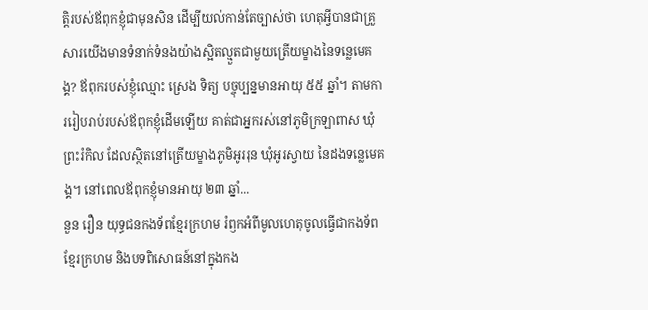ត្តិរបស់ឪពុកខ្ញុំជាមុនសិន ដើម្បីយល់កាន់តែច្បាស់ថា ហេតុអ្វីបានជាគ្រួសារយើងមានទំនាក់ទំនងយ៉ាងស្អិតល្មួតជាមួយត្រើយម្ខាងនៃទន្លេមេគង្គ? ឪពុករបស់ខ្ញុំឈ្មោះ ស្រេង ទិត្យ បច្ចុប្បន្នមានអាយុ ៥៥ ឆ្នាំ។ តាមការរៀបរាប់របស់ឪពុកខ្ញុំដើមឡើយ គាត់ជាអ្នករស់នៅភូមិក្រឡាពាស ឃុំព្រះរំកិល ដែលស្ថិតនៅត្រើយម្ខាងភូមិអូររុន ឃុំអូរស្វាយ នៃដងទន្លេមេគង្គ។ នៅពេលឪពុកខ្ញុំមានអាយុ ២៣ ឆ្នាំ...
នួន រឿន យុទ្ធជនកងទ័ពខ្មែរក្រហម រំឭកអំពីមូលហេតុចូលធ្វើជាកងទ័ពខ្មែរក្រហម និងបទពិសោធន៍នៅក្នុងកង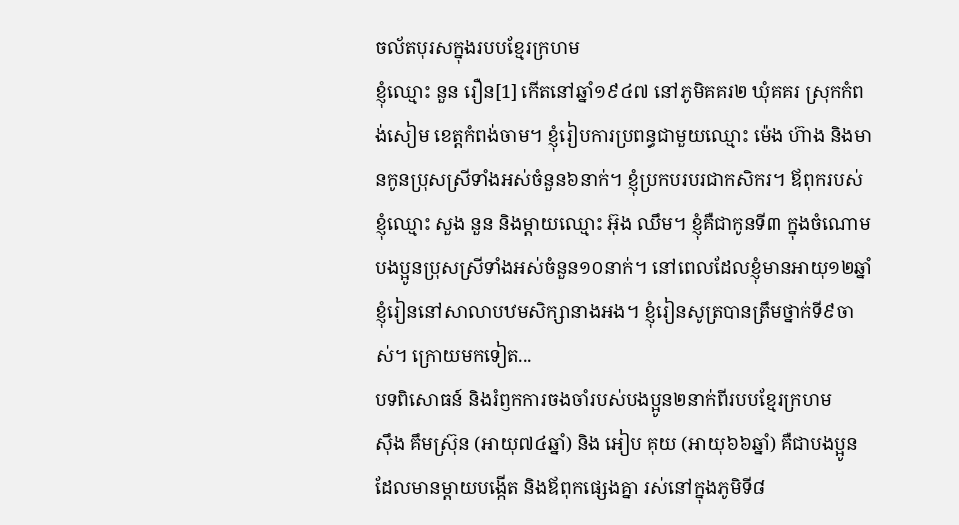ចល័តបុរសក្នុងរបបខ្មែរក្រហម
ខ្ញុំឈ្មោះ នួន រឿន[1] កើតនៅឆ្នាំ១៩៤៧ នៅភូមិគគរ២ ឃុំគគរ ស្រុកកំពង់សៀម ខេត្តកំពង់ចាម។ ខ្ញុំរៀបការប្រពន្ធជាមួយឈ្មោះ ម៉េង ហ៊ាង និងមានកូនប្រុសស្រីទាំងអស់ចំនួន៦នាក់។ ខ្ញុំប្រកបរបរជាកសិករ។ ឪពុករបស់ខ្ញុំឈ្មោះ សួង នួន និងម្ដាយឈ្មោះ អ៊ុង ឈឹម។ ខ្ញុំគឺជាកូនទី៣ ក្នុងចំណោមបងប្អូនប្រុសស្រីទាំងអស់ចំនួន១០នាក់។ នៅពេលដែលខ្ញុំមានអាយុ១២ឆ្នាំ ខ្ញុំរៀននៅសាលាបឋមសិក្សានាងអង។ ខ្ញុំរៀនសូត្របានត្រឹមថ្នាក់ទី៩ចាស់។ ក្រោយមកទៀត...
បទពិសោធន៍ និងរំឭកការចងចាំរបស់បងប្អូន២នាក់ពីរបបខ្មែរក្រហម
ស៊ឹង គឹមស្រ៊ុន (អាយុ៧៤ឆ្នាំ) និង អៀប គុយ (អាយុ៦៦ឆ្នាំ) គឺជាបងប្អូន ដែលមានម្ដាយបង្កើត និងឪពុកផ្សេងគ្នា រស់នៅក្នុងភូមិទី៨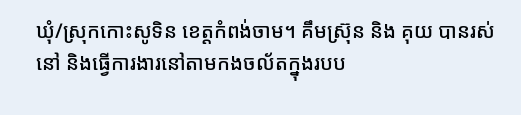ឃុំ/ស្រុកកោះសូទិន ខេត្តកំពង់ចាម។ គឹមស្រ៊ុន និង គុយ បានរស់នៅ និងធ្វើការងារនៅតាមកងចល័តក្នុងរបប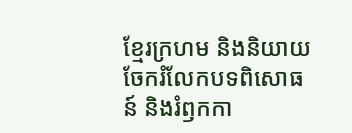ខ្មែរក្រហម និងនិយាយចែករំលែកបទពិសោធន៍ និងរំឭកកា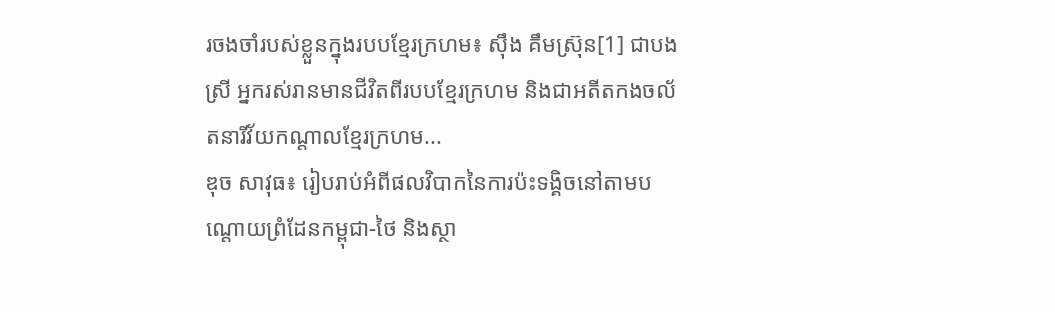រចងចាំរបស់ខ្លួនក្នុងរបបខ្មែរក្រហម៖ ស៊ឹង គឹមស្រ៊ុន[1] ជាបងស្រី អ្នករស់រានមានជីវិតពីរបបខ្មែរក្រហម និងជាអតីតកងចល័តនារីវ័យកណ្ដាលខ្មែរក្រហម...
ឌុច សាវុធ៖ រៀបរាប់អំពីផលវិបាកនៃការប៉ះទង្គិចនៅតាមបណ្តោយព្រំដែនកម្ពុជា-ថៃ និងស្ថា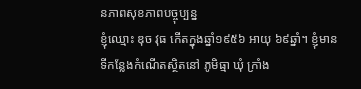នភាពសុខភាពបច្ចុប្បន្ន
ខ្ញុំឈ្មោះ ឌុច វុធ កើតក្នុងឆ្នាំ១៩៥៦ អាយុ ៦៩ឆ្នាំ។ ខ្ញុំមានទីកន្លែងកំណើតស្ថិតនៅ ភូមិធ្មា ឃុំ ក្រាំង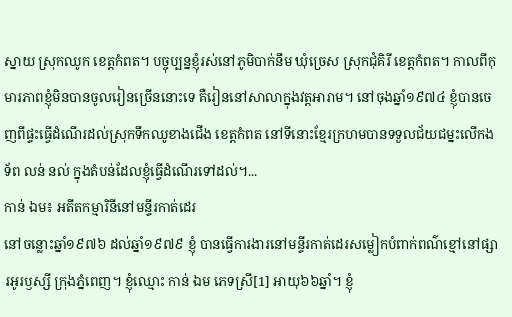ស្នាយ ស្រុកឈូក ខេត្តកំពត។ បច្ចុប្បន្នខ្ញុំរស់នៅភូមិបាក់នឹម ឃុំច្រេស ស្រុកជុំគិរី ខេត្តកំពត។ កាលពីកុមារភាពខ្ញុំមិនបានចូលរៀនច្រើននោះទេ គឺរៀននៅសាលាក្នុងវត្តអារាម។ នៅចុងឆ្នាំ១៩៧៤ ខ្ញុំបានចេញពីផ្ទះធ្វើដំណើរដល់ស្រុកទឹកឈូខាងជើង ខេត្តកំពត នៅទីនោះខ្មែរក្រហមបានទទួលជ័យជម្នះលើកងទ័ព លន់ នល់ ក្នុងតំបន់ដែលខ្ញុំធ្វើដំណើរទៅដល់។...
កាន់ ឯម៖ អតីតកម្មារិនីនៅមន្ទីរកាត់ដេរ
នៅចន្លោះឆ្នាំ១៩៧៦ ដល់ឆ្នាំ១៩៧៩ ខ្ញុំ បានធ្វើការងារនៅមន្ទីរកាត់ដេរសម្លៀកបំពាក់ពណ៌ខ្មៅនៅផ្សារអូរឫស្សី ក្រុងភ្នំពេញ។ ខ្ញុំឈ្មោះ កាន់ ឯម ភេទស្រី[1] អាយុ៦៦ឆ្នាំ។ ខ្ញុំ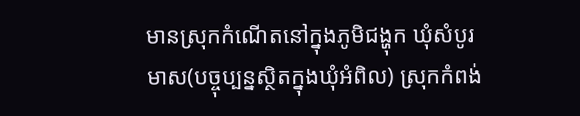មានស្រុកកំណើតនៅក្នុងភូមិជង្ហុក ឃុំសំបូរមាស(បច្ចុប្បន្នស្ថិតក្នុងឃុំអំពិល) ស្រុកកំពង់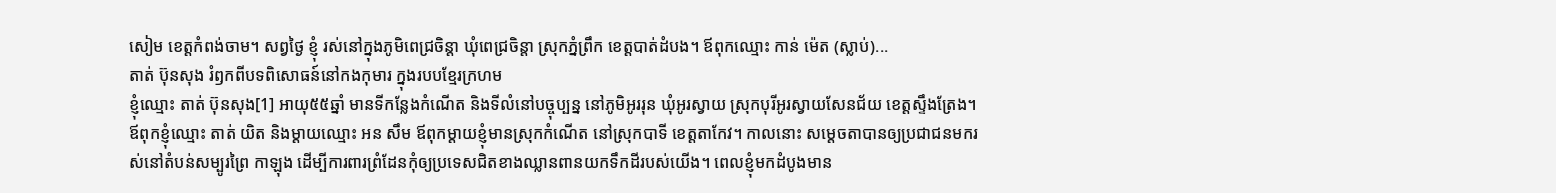សៀម ខេត្តកំពង់ចាម។ សព្វថ្ងៃ ខ្ញុំ រស់នៅក្នុងភូមិពេជ្រចិន្តា ឃុំពេជ្រចិន្តា ស្រុកភ្នំព្រឹក ខេត្តបាត់ដំបង។ ឪពុកឈ្មោះ កាន់ ម៉េត (ស្លាប់)...
តាត់ ប៊ុនសុង រំឭកពីបទពិសោធន៍នៅកងកុមារ ក្នុងរបបខ្មែរក្រហម
ខ្ញុំឈ្មោះ តាត់ ប៊ុនសុង[1] អាយុ៥៥ឆ្នាំ មានទីកន្លែងកំណើត និងទីលំនៅបច្ចុប្បន្ន នៅភូមិអូររុន ឃុំអូរស្វាយ ស្រុកបុរីអូរស្វាយសែនជ័យ ខេត្តស្ទឹងត្រែង។ ឪពុកខ្ញុំឈ្មោះ តាត់ យិត និងម្ដាយឈ្មោះ អន សឹម ឪពុកម្ដាយខ្ញុំមានស្រុកកំណើត នៅស្រុកបាទី ខេត្តតាកែវ។ កាលនោះ សម្ដេចតាបានឲ្យប្រជាជនមករស់នៅតំបន់សម្បូរព្រៃ កាឡុង ដើម្បីការពារព្រំដែនកុំឲ្យប្រទេសជិតខាងឈ្លានពានយកទឹកដីរបស់យើង។ ពេលខ្ញុំមកដំបូងមាន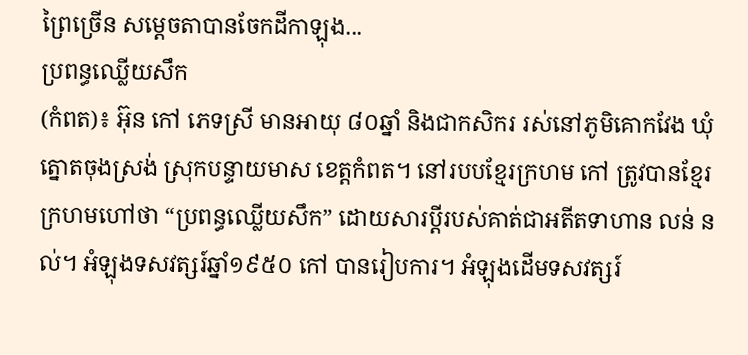ព្រៃច្រើន សម្ដេចតាបានចែកដីកាឡុង...
ប្រពន្ធឈ្លើយសឹក
(កំពត)៖ អ៊ុន កៅ ភេទស្រី មានអាយុ ៨០ឆ្នាំ និងជាកសិករ រស់នៅភូមិគោកវែង ឃុំត្នោតចុងស្រង់ ស្រុកបន្ទាយមាស ខេត្តកំពត។ នៅរបបខ្មែរក្រហម កៅ ត្រូវបានខ្មែរក្រហមហៅថា “ប្រពន្ធឈ្លើយសឹក” ដោយសារប្តីរបស់គាត់ជាអតីតទាហាន លន់ នល់។ អំឡុងទសវត្សរ៍ឆ្នាំ១៩៥០ កៅ បានរៀបការ។ អំឡុងដើមទសវត្សរ៍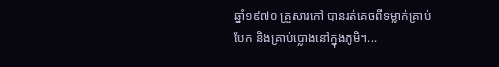ឆ្នាំ១៩៧០ គ្រួសារកៅ បានរត់គេចពីទម្លាក់គ្រាប់បែក និងគ្រាប់ប្លោងនៅក្នុងភូមិ។...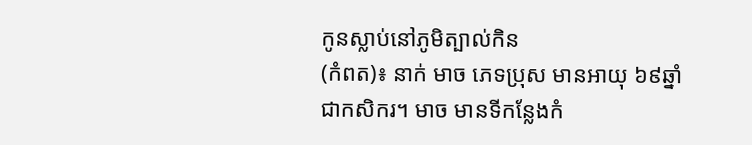កូនស្លាប់នៅភូមិត្បាល់កិន
(កំពត)៖ នាក់ មាច ភេទប្រុស មានអាយុ ៦៩ឆ្នាំ ជាកសិករ។ មាច មានទីកន្លែងកំ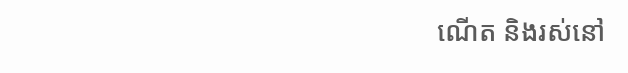ណើត និងរស់នៅ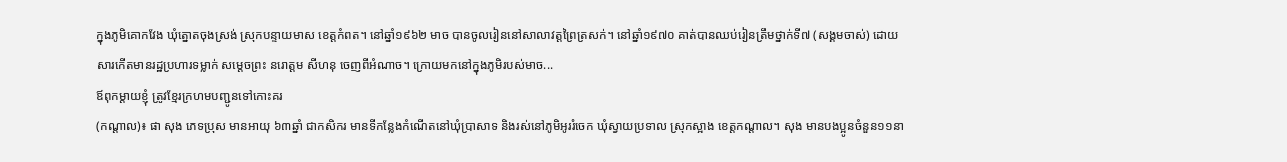ក្នុងភូមិគោកវែង ឃុំត្នោតចុងស្រង់ ស្រុកបន្ទាយមាស ខេត្តកំពត។ នៅឆ្នាំ១៩៦២ មាច បានចូលរៀននៅសាលាវត្តព្រៃត្រសក់។ នៅឆ្នាំ១៩៧០ គាត់បានឈប់រៀនត្រឹមថ្នាក់ទី៧ (សង្គមចាស់) ដោយសារកើតមានរដ្ឋប្រហារទម្លាក់ សម្តេចព្រះ នរោត្ដម សីហនុ ចេញពីអំណាច។ ក្រោយមកនៅក្នុងភូមិរបស់មាច...
ឪពុកម្ដាយខ្ញុំ ត្រូវខ្មែរក្រហមបញ្ជូនទៅកោះគរ
(កណ្ដាល)៖ ផា សុង ភេទប្រុស មានអាយុ ៦៣ឆ្នាំ ជាកសិករ មានទីកន្លែងកំណើតនៅឃុំប្រាសាទ និងរស់នៅភូមិអូររំចេក ឃុំស្វាយប្រទាល ស្រុកស្អាង ខេត្តកណ្ដាល។ សុង មានបងប្អូនចំនួន១១នា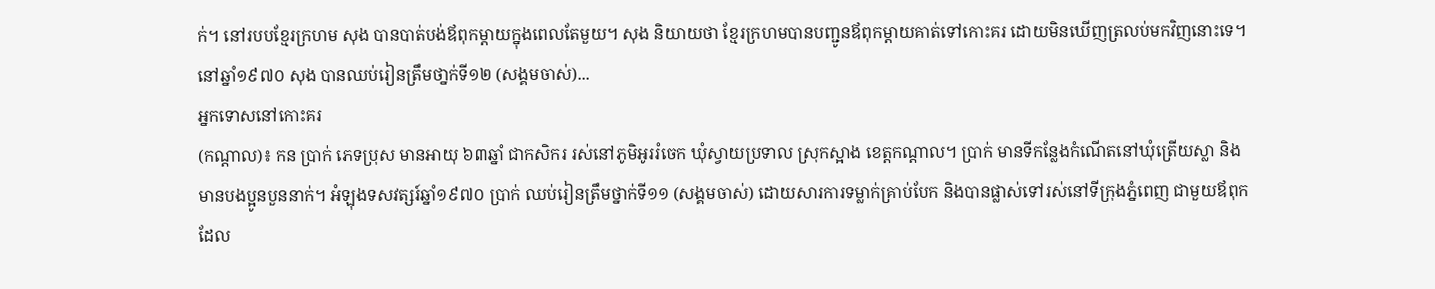ក់។ នៅរបបខ្មែរក្រហម សុង បានបាត់បង់ឪពុកម្ដាយក្នុងពេលតែមួយ។ សុង និយាយថា ខ្មែរក្រហមបានបញ្ជូនឪពុកម្ដាយគាត់ទៅកោះគរ ដោយមិនឃើញត្រលប់មកវិញនោះទេ។ នៅឆ្នាំ១៩៧០ សុង បានឈប់រៀនត្រឹមថា្នក់ទី១២ (សង្គមចាស់)...
អ្នកទោសនៅកោះគរ
(កណ្ដាល)៖ កន ប្រាក់ ភេទប្រុស មានអាយុ ៦៣ឆ្នាំ ជាកសិករ រស់នៅភូមិអូររំចេក ឃុំស្វាយប្រទាល ស្រុកស្អាង ខេត្តកណ្ដាល។ ប្រាក់ មានទីកន្លែងកំណើតនៅឃុំត្រើយស្លា និងមានបងប្អូនបួននាក់។ អំឡុងទសវត្សរ៍ឆ្នាំ១៩៧០ ប្រាក់ ឈប់រៀនត្រឹមថ្នាក់ទី១១ (សង្គមចាស់) ដោយសារការទម្លាក់គ្រាប់បែក និងបានផ្លាស់ទៅរស់នៅទីក្រុងភ្នំពេញ ជាមួយឪពុកដែល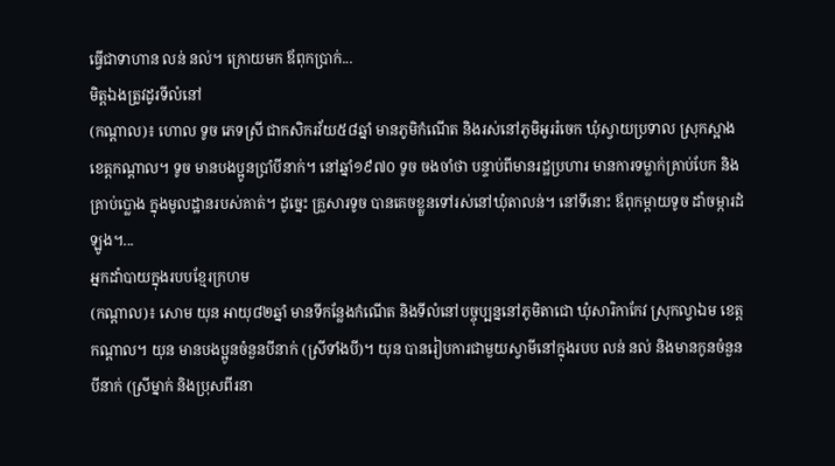ធ្វើជាទាហាន លន់ នល់។ ក្រោយមក ឪពុកប្រាក់...
មិត្តឯងត្រូវដូរទីលំនៅ
(កណ្ដាល)៖ ហោល ទូច ភេទស្រី ជាកសិករវ័យ៥៨ឆ្នាំ មានភូមិកំណើត និងរស់នៅភូមិអូររំចេក ឃុំស្វាយប្រទាល ស្រុកស្អាង ខេត្តកណ្ដាល។ ទូច មានបងប្អូនប្រាំបីនាក់។ នៅឆ្នាំ១៩៧០ ទូច ចងចាំថា បន្ទាប់ពីមានរដ្ឋប្រហារ មានការទម្លាក់គ្រាប់បែក និងគ្រាប់ប្លោង ក្នុងមូលដ្ឋានរបស់គាត់។ ដូច្នេះ គ្រួសារទូច បានគេចខ្លួនទៅរស់នៅឃុំតាលន់។ នៅទីនោះ ឪពុកម្ដាយទូច ដាំចម្ការដំឡូង។...
អ្នកដាំបាយក្នុងរបបខ្មែរក្រហម
(កណ្ដាល)៖ សោម យុន អាយុ៨២ឆ្នាំ មានទីកន្លែងកំណើត និងទីលំនៅបច្ចុប្បន្ននៅភូមិតាជោ ឃុំសារិកាកែវ ស្រុកល្វាឯម ខេត្តកណ្ដាល។ យុន មានបងប្អូនចំនួនបីនាក់ (ស្រីទាំងបី)។ យុន បានរៀបការជាមួយស្វាមីនៅក្នុងរបប លន់ នល់ និងមានកូនចំនួនបីនាក់ (ស្រីម្នាក់ និងប្រុសពីរនា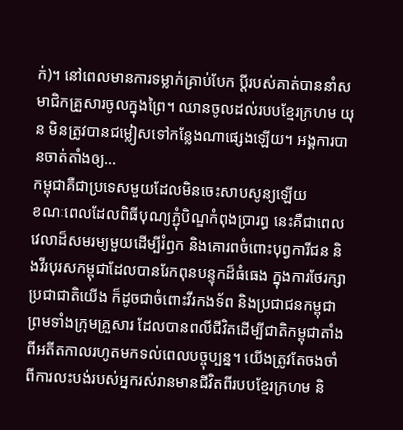ក់)។ នៅពេលមានការទម្លាក់គ្រាប់បែក ប្ដីរបស់គាត់បាននាំសមាជិកគ្រួសារចូលក្នុងព្រៃ។ ឈានចូលដល់របបខ្មែរក្រហម យុន មិនត្រូវបានជម្លៀសទៅកន្លែងណាផ្សេងឡើយ។ អង្គការបានចាត់តាំងឲ្យ...
កម្ពុជាគឺជាប្រទេសមួយដែលមិនចេះសាបសូន្យឡើយ
ខណៈពេលដែលពិធីបុណ្យភ្ជុំបិណ្ឌកំពុងប្រារព្ធ នេះគឺជាពេលវេលាដ៏សមរម្យមួយដើម្បីរំឭក និងគោរពចំពោះបុព្វការីជន និងវីរបុរសកម្ពុជាដែលបានរែកពុនបន្ទុកដ៏ធំធេង ក្នុងការថែរក្សាប្រជាជាតិយើង ក៏ដូចជាចំពោះវីរកងទ័ព និងប្រជាជនកម្ពុជា ព្រមទាំងក្រុមគ្រួសារ ដែលបានពលីជីវិតដើម្បីជាតិកម្ពុជាតាំងពីអតីតកាលរហូតមកទល់ពេលបច្ចុប្បន្ន។ យើងត្រូវតែចងចាំពីការលះបង់របស់អ្នករស់រានមានជីវិតពីរបបខ្មែរក្រហម និ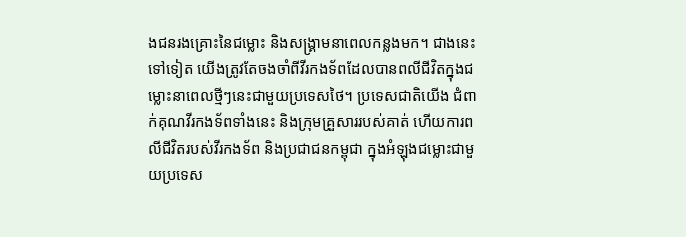ងជនរងគ្រោះនៃជម្លោះ និងសង្គ្រាមនាពេលកន្លងមក។ ជាងនេះទៅទៀត យើងត្រូវតែចងចាំពីវីរកងទ័ពដែលបានពលីជីវិតក្នុងជម្លោះនាពេលថ្មីៗនេះជាមួយប្រទេសថៃ។ ប្រទេសជាតិយើង ជំពាក់គុណវីរកងទ័ពទាំងនេះ និងក្រុមគ្រួសាររបស់គាត់ ហើយការពលីជីវិតរបស់វីរកងទ័ព និងប្រជាជនកម្ពុជា ក្នុងអំឡុងជម្លោះជាមួយប្រទេស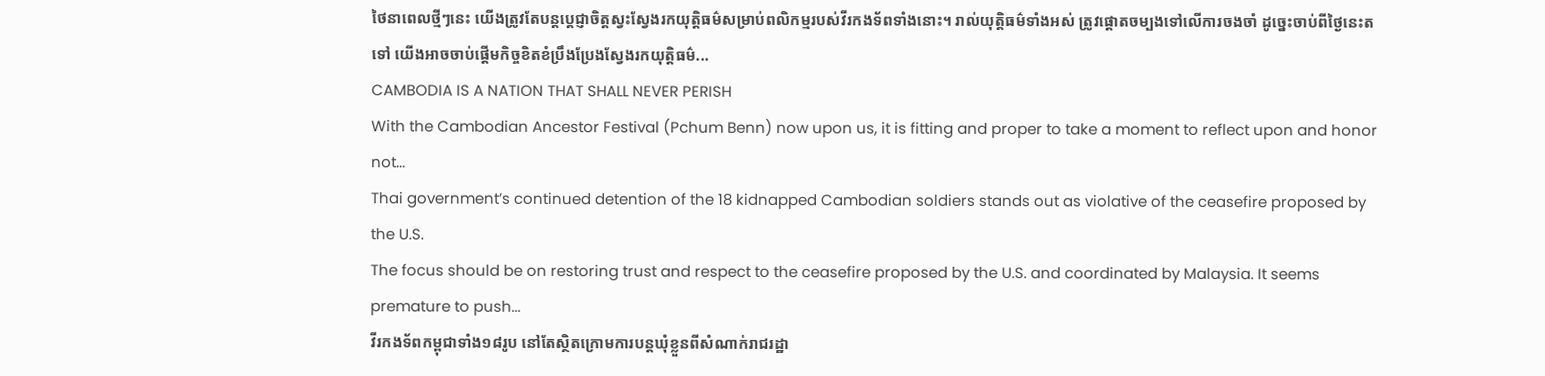ថៃនាពេលថ្មីៗនេះ យើងត្រូវតែបន្តប្តេជ្ញាចិត្តស្វះស្វែងរកយុត្តិធម៌សម្រាប់ពលិកម្មរបស់វីរកងទ័ពទាំងនោះ។ រាល់យុត្តិធម៌ទាំងអស់ ត្រូវផ្តោតចម្បងទៅលើការចងចាំ ដូច្នេះចាប់ពីថ្ងៃនេះតទៅ យើងអាចចាប់ផ្តើមកិច្ចខិតខំប្រឹងប្រែងស្វែងរកយុត្តិធម៌...
CAMBODIA IS A NATION THAT SHALL NEVER PERISH
With the Cambodian Ancestor Festival (Pchum Benn) now upon us, it is fitting and proper to take a moment to reflect upon and honor not...
Thai government’s continued detention of the 18 kidnapped Cambodian soldiers stands out as violative of the ceasefire proposed by the U.S.
The focus should be on restoring trust and respect to the ceasefire proposed by the U.S. and coordinated by Malaysia. It seems premature to push...
វីរកងទ័ពកម្ពុជាទាំង១៨រូប នៅតែស្ថិតក្រោមការបន្តឃុំខ្លួនពីសំណាក់រាជរដ្ឋា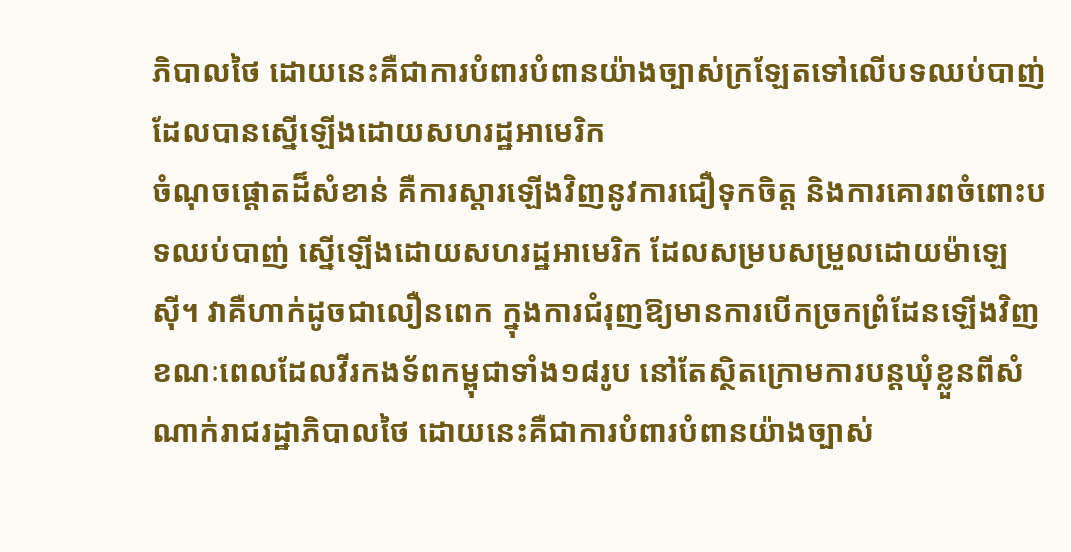ភិបាលថៃ ដោយនេះគឺជាការបំពារបំពានយ៉ាងច្បាស់ក្រឡែតទៅលើបទឈប់បាញ់ដែលបានស្នើឡើងដោយសហរដ្ឋអាមេរិក
ចំណុចផ្តោតដ៏សំខាន់ គឺការស្តារឡើងវិញនូវការជឿទុកចិត្ត និងការគោរពចំពោះបទឈប់បាញ់ ស្នើឡើងដោយសហរដ្ឋអាមេរិក ដែលសម្របសម្រួលដោយម៉ាឡេស៊ី។ វាគឺហាក់ដូចជាលឿនពេក ក្នុងការជំរុញឱ្យមានការបើកច្រកព្រំដែនឡើងវិញ ខណៈពេលដែលវីរកងទ័ពកម្ពុជាទាំង១៨រូប នៅតែស្ថិតក្រោមការបន្តឃុំខ្លួនពីសំណាក់រាជរដ្ឋាភិបាលថៃ ដោយនេះគឺជាការបំពារបំពានយ៉ាងច្បាស់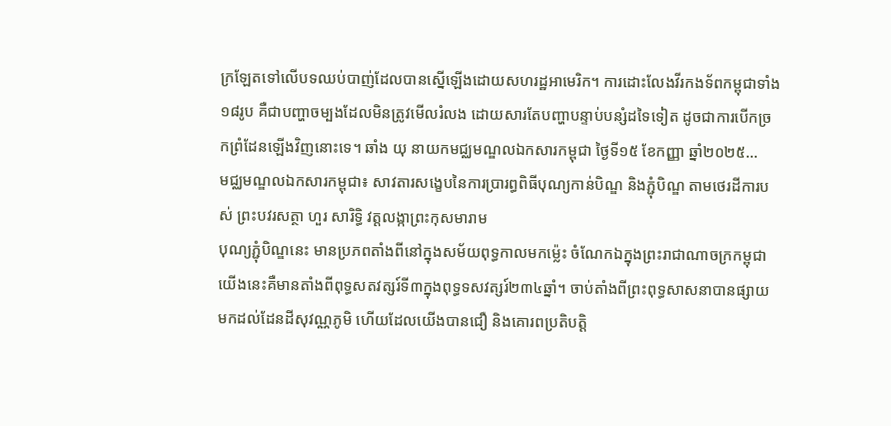ក្រឡែតទៅលើបទឈប់បាញ់ដែលបានស្នើឡើងដោយសហរដ្ឋអាមេរិក។ ការដោះលែងវីរកងទ័ពកម្ពុជាទាំង១៨រូប គឺជាបញ្ហាចម្បងដែលមិនត្រូវមើលរំលង ដោយសារតែបញ្ហាបន្ទាប់បន្សំដទៃទៀត ដូចជាការបើកច្រកព្រំដែនឡើងវិញនោះទេ។ ឆាំង យុ នាយកមជ្ឈមណ្ឌលឯកសារកម្ពុជា ថ្ងៃទី១៥ ខែកញ្ញា ឆ្នាំ២០២៥...
មជ្ឈមណ្ឌលឯកសារកម្ពុជា៖ សាវតារសង្ខេបនៃការប្រារព្ធពិធីបុណ្យកាន់បិណ្ឌ និងភ្ជុំបិណ្ឌ តាមថេរដីការបស់ ព្រះបវរសត្ថា ហួរ សារិទ្ធិ វត្តលង្កាព្រះកុសមារាម
បុណ្យភ្ជុំបិណ្ឌនេះ មានប្រភពតាំងពីនៅក្នុងសម័យពុទ្ធកាលមកម៉្លេះ ចំណែកឯក្នុងព្រះរាជាណាចក្រកម្ពុជាយើងនេះគឺមានតាំងពីពុទ្ធសតវត្សរ៍ទី៣ក្នុងពុទ្ធទសវត្សរ៍២៣៤ឆ្នាំ។ ចាប់តាំងពីព្រះពុទ្ធសាសនាបានផ្សាយ មកដល់ដែនដីសុវណ្ណភូមិ ហើយដែលយើងបានជឿ និងគោរពប្រតិបត្តិ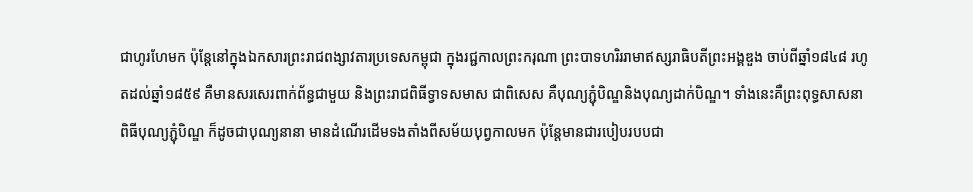ជាហូរហែមក ប៉ុន្តែនៅក្នុងឯកសារព្រះរាជពង្សាវតារប្រទេសកម្ពុជា ក្នុងរជ្ជកាលព្រះករុណា ព្រះបាទហរិររាមាឥស្សរាធិបតីព្រះអង្គឌួង ចាប់ពីឆ្នាំ១៨៤៨ រហូតដល់ឆ្នាំ១៨៥៩ គឺមានសរសេរពាក់ព័ន្ធជាមួយ និងព្រះរាជពិធីទ្វាទសមាស ជាពិសេស គឺបុណ្យភ្ជុំបិណ្ឌនិងបុណ្យដាក់បិណ្ឌ។ ទាំងនេះគឺព្រះពុទ្ធសាសនា ពិធីបុណ្យភ្ជុំបិណ្ឌ ក៏ដូចជាបុណ្យនានា មានដំណើរដើមទងតាំងពីសម័យបុព្វកាលមក ប៉ុន្តែមានជារបៀបរបបជា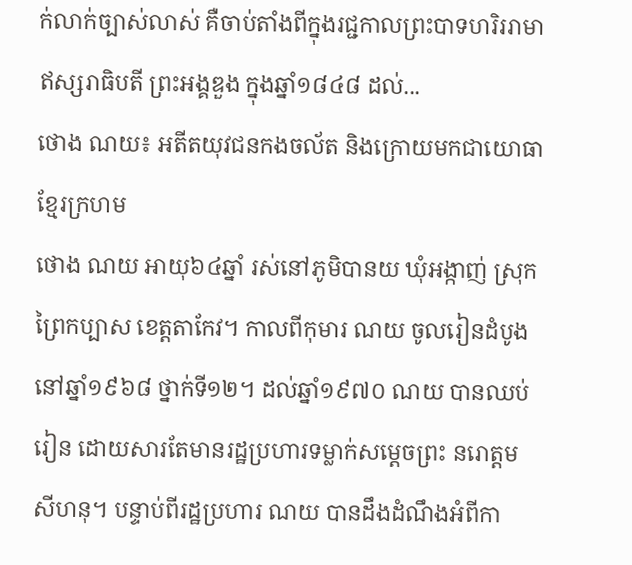ក់លាក់ច្បាស់លាស់ គឺចាប់តាំងពីក្នុងរជ្ជកាលព្រះបាទហរិររាមាឥស្សរាធិបតី ព្រះអង្គឌួង ក្នុងឆ្នាំ១៨៤៨ ដល់...
ថោង ណយ៖ អតីតយុវជនកងចល័ត និងក្រោយមកជាយោធាខ្មែរក្រហម
ថោង ណយ អាយុ៦៤ឆ្នាំ រស់នៅភូមិបានយ ឃុំអង្កាញ់ ស្រុកព្រៃកប្បាស ខេត្តតាកែវ។ កាលពីកុមារ ណយ ចូលរៀនដំបូងនៅឆ្នាំ១៩៦៨ ថ្នាក់ទី១២។ ដល់ឆ្នាំ១៩៧០ ណយ បានឈប់រៀន ដោយសារតែមានរដ្ឋប្រហារទម្លាក់សម្ដេចព្រះ នរោត្តម សីហនុ។ បន្ទាប់ពីរដ្ឋប្រហារ ណយ បានដឹងដំណឹងអំពីកា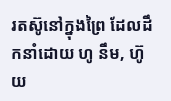រតស៊ូនៅក្នុងព្រៃ ដែលដឹកនាំដោយ ហូ នឹម, ហ៊ូ យ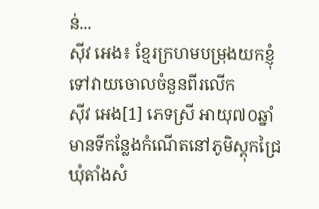ន់...
ស៊ីវ អេង៖ ខ្មែរក្រហមបម្រុងយកខ្ញុំទៅវាយចោលចំនួនពីរលើក
ស៊ីវ អេង[1] ភេទស្រី អាយុ៧០ឆ្នាំ មានទីកន្លែងកំណើតនៅភូមិស្ដុកជ្រៃ ឃុំតាំងសំ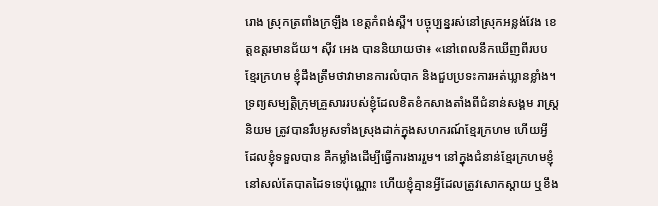រោង ស្រុកត្រពាំងក្រឡឹង ខេត្ដកំពង់ស្ពឺ។ បច្ចុប្បន្នរស់នៅស្រុកអន្លង់វែង ខេត្ដឧត្ដរមានជ័យ។ ស៊ីវ អេង បាននិយាយថា៖ «នៅពេលនឹកឃើញពីរបបខ្មែរក្រហម ខ្ញុំដឹងត្រឹមថាវាមានការលំបាក និងជួបប្រទះការអត់ឃ្លានខ្លាំង។ ទ្រព្យសម្បត្ដិក្រុមគ្រួសាររបស់ខ្ញុំដែលខិតខំកសាងតាំងពីជំនាន់សង្គម រាស្រ្ដនិយម ត្រូវបានរឹបអូសទាំងស្រុងដាក់ក្នុងសហករណ៍ខ្មែរក្រហម ហើយអ្វីដែលខ្ញុំទទួលបាន គឺកម្លាំងដើម្បីធ្វើការងាររួម។ នៅក្នុងជំនាន់ខ្មែរក្រហមខ្ញុំនៅសល់តែបាតដៃទទេប៉ុណ្ណោះ ហើយខ្ញុំគ្មានអ្វីដែលត្រូវសោកស្ដាយ ឬខឹង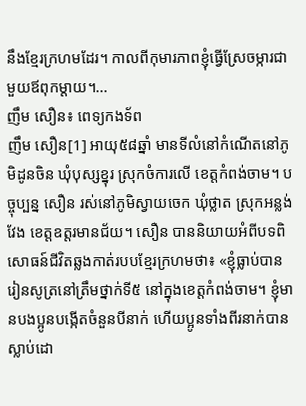នឹងខ្មែរក្រហមដែរ។ កាលពីកុមារភាពខ្ញុំធ្វើស្រែចម្ការជាមួយឪពុកម្ដាយ។...
ញឹម សឿន៖ ពេទ្យកងទ័ព
ញឹម សឿន[1] អាយុ៥៨ឆ្នាំ មានទីលំនៅកំណើតនៅភូមិដូនចិន ឃុំបុស្សខ្នុរ ស្រុកចំការលើ ខេត្តកំពង់ចាម។ បច្ចុប្បន្ន សឿន រស់នៅភូមិស្វាយចេក ឃុំថ្លាត ស្រុកអន្លង់វែង ខេត្តឧត្តរមានជ័យ។ សឿន បាននិយាយអំពីបទពិសោធន៍ជីវិតឆ្លងកាត់របបខ្មែរក្រហមថា៖ «ខ្ញុំធ្លាប់បានរៀនសូត្រនៅត្រឹមថ្នាក់ទី៥ នៅក្នុងខេត្តកំពង់ចាម។ ខ្ញុំមានបងប្អូនបង្កើតចំនួនបីនាក់ ហើយប្អូនទាំងពីរនាក់បានស្លាប់ដោ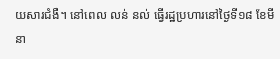យសារជំងឺ។ នៅពេល លន់ នល់ ធ្វើរដ្ឋប្រហារនៅថ្ងៃទី១៨ ខែមីនា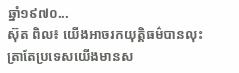ឆ្នាំ១៩៧០...
ស៊ុត ពិល៖ យើងអាចរកយុត្ដិធម៌បានលុះត្រាតែប្រទេសយើងមានស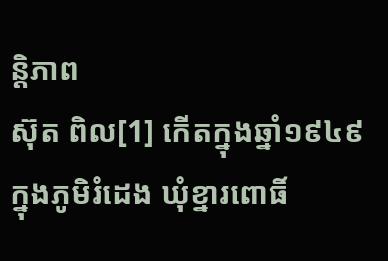ន្ដិភាព
ស៊ុត ពិល[1] កើតក្នុងឆ្នាំ១៩៤៩ ក្នុងភូមិរំដេង ឃុំខ្នារពោធិ៍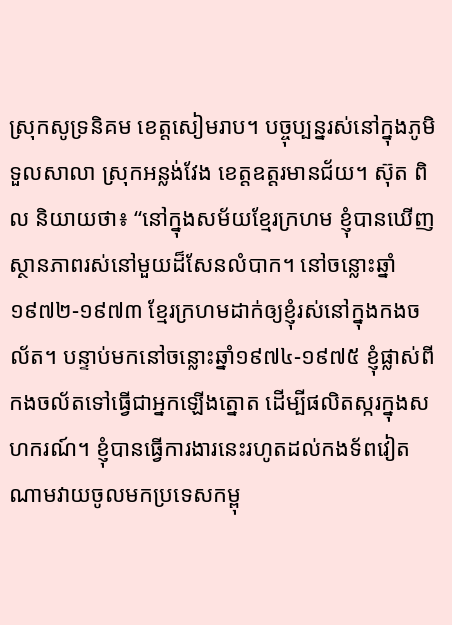ស្រុកសូទ្រនិគម ខេត្ដសៀមរាប។ បច្ចុប្បន្នរស់នៅក្នុងភូមិទួលសាលា ស្រុកអន្លង់វែង ខេត្ដឧត្ដរមានជ័យ។ ស៊ុត ពិល និយាយថា៖ “នៅក្នុងសម័យខ្មែរក្រហម ខ្ញុំបានឃើញស្ថានភាពរស់នៅមួយដ៏សែនលំបាក។ នៅចន្លោះឆ្នាំ១៩៧២-១៩៧៣ ខ្មែរក្រហមដាក់ឲ្យខ្ញុំរស់នៅក្នុងកងចល័ត។ បន្ទាប់មកនៅចន្លោះឆ្នាំ១៩៧៤-១៩៧៥ ខ្ញុំផ្លាស់ពីកងចល័តទៅធ្វើជាអ្នកឡើងត្នោត ដើម្បីផលិតស្ករក្នុងសហករណ៍។ ខ្ញុំបានធ្វើការងារនេះរហូតដល់កងទ័ពវៀតណាមវាយចូលមកប្រទេសកម្ពុ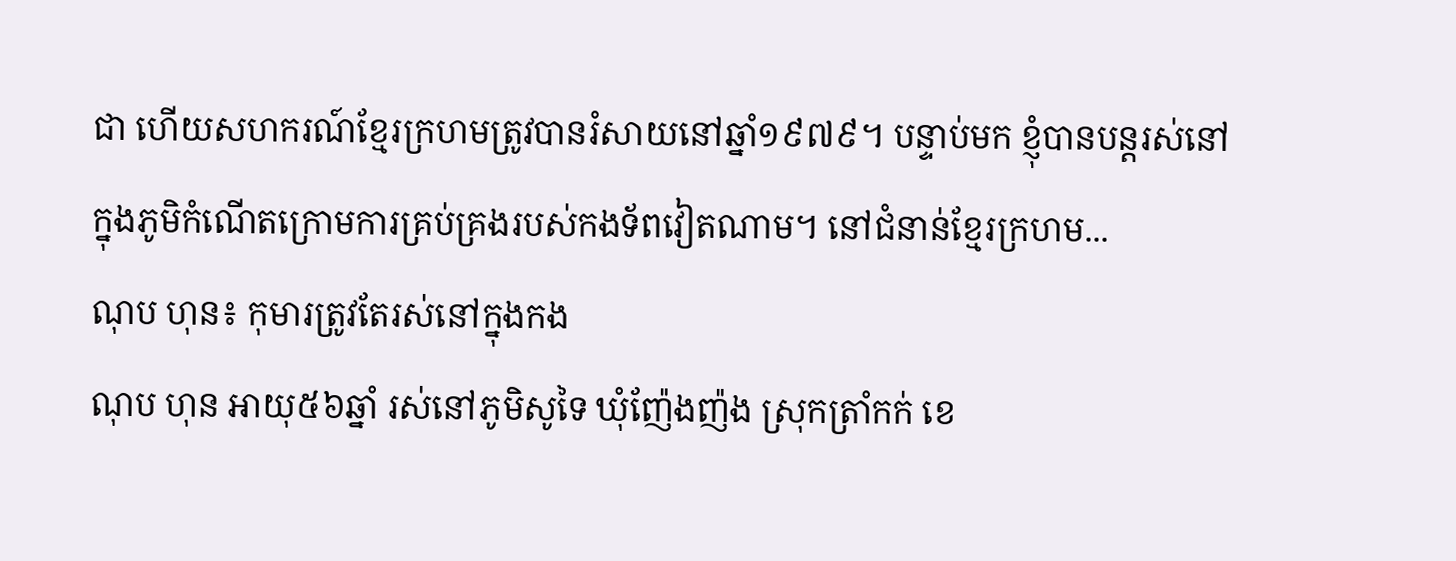ជា ហើយសហករណ៍ខ្មែរក្រហមត្រូវបានរំសាយនៅឆ្នាំ១៩៧៩។ បន្ទាប់មក ខ្ញុំបានបន្ដរស់នៅក្នុងភូមិកំណើតក្រោមការគ្រប់គ្រងរបស់កងទ័ពវៀតណាម។ នៅជំនាន់ខ្មែរក្រហម...
ណុប ហុន៖ កុមារត្រូវតែរស់នៅក្នុងកង
ណុប ហុន អាយុ៥៦ឆ្នាំ រស់នៅភូមិសូទៃ ឃុំញ៉ែងញ៉ង ស្រុកត្រាំកក់ ខេ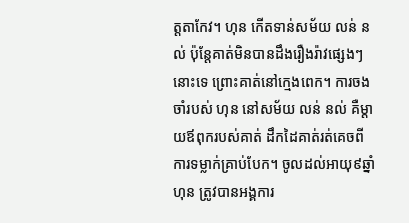ត្តតាកែវ។ ហុន កើតទាន់សម័យ លន់ នល់ ប៉ុន្តែគាត់មិនបានដឹងរឿងរ៉ាវផ្សេងៗនោះទេ ព្រោះគាត់នៅក្មេងពេក។ ការចងចាំរបស់ ហុន នៅសម័យ លន់ នល់ គឺម្ដាយឪពុករបស់គាត់ ដឹកដៃគាត់រត់គេចពីការទម្លាក់គ្រាប់បែក។ ចូលដល់អាយុ៩ឆ្នាំ ហុន ត្រូវបានអង្គការ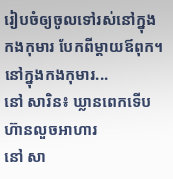រៀបចំឲ្យចូលទៅរស់នៅក្នុងកងកុមារ បែកពីម្ដាយឪពុក។ នៅក្នុងកងកុមារ...
នៅ សារិន៖ ឃ្លានពេកទើបហ៊ានលួចអាហារ
នៅ សា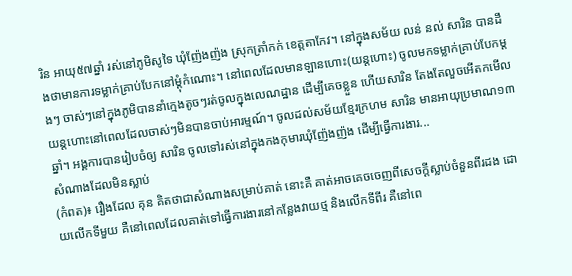រិន អាយុ៥៧ឆ្នាំ រស់នៅភូមិសូទៃ ឃុំញ៉ែងញ៉ង ស្រុកត្រាំកក់ ខេត្តតាកែវ។ នៅក្នុងសម័យ លន់ នល់ សារិន បានដឹងថាមានការទម្លាក់គ្រាប់បែកនៅម្ដុំកំណោះ។ នៅពេលដែលមានឡានហោះ(យន្តហោះ) ចូលមកទម្លាក់គ្រាប់បែកម្ដងៗ ចាស់ៗនៅក្នុងភូមិបាននាំក្មេងតូចៗរត់ចូលក្នុងលេណដ្ឋាន ដើម្បីគេចខ្លួន ហើយសារិន តែងតែលួចអើតកមើលយន្តហោះនៅពេលដែលចាស់ៗមិនបានចាប់អារម្មណ៍។ ចូលដល់សម័យខ្មែរក្រហម សារិន មានអាយុប្រមាណ១៣ឆ្នាំ។ អង្គការបានរៀបចំឲ្យ សារិន ចូលទៅរស់នៅក្នុងកងកុមារឃុំញ៉ែងញ៉ង ដើម្បីធ្វើការងារ...
សំណាងដែលមិនស្លាប់
(កំពត)៖ រឿងដែល គុន គិតថាជាសំណាងសម្រាប់គាត់ នោះគឺ គាត់អាចគេចចេញពីសេចក្ដីស្លាប់ចំនួនពីរដង ដោយលើកទីមួយ គឺនៅពេលដែលគាត់ទៅធ្វើការងារនៅកន្លែងវាយថ្ម និងលើកទីពីរ គឺនៅពេ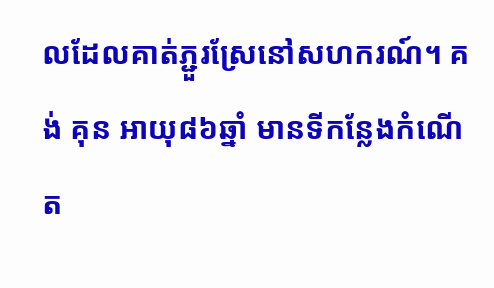លដែលគាត់ភ្ជួរស្រែនៅសហករណ៍។ គង់ គុន អាយុ៨៦ឆ្នាំ មានទីកន្លែងកំណើត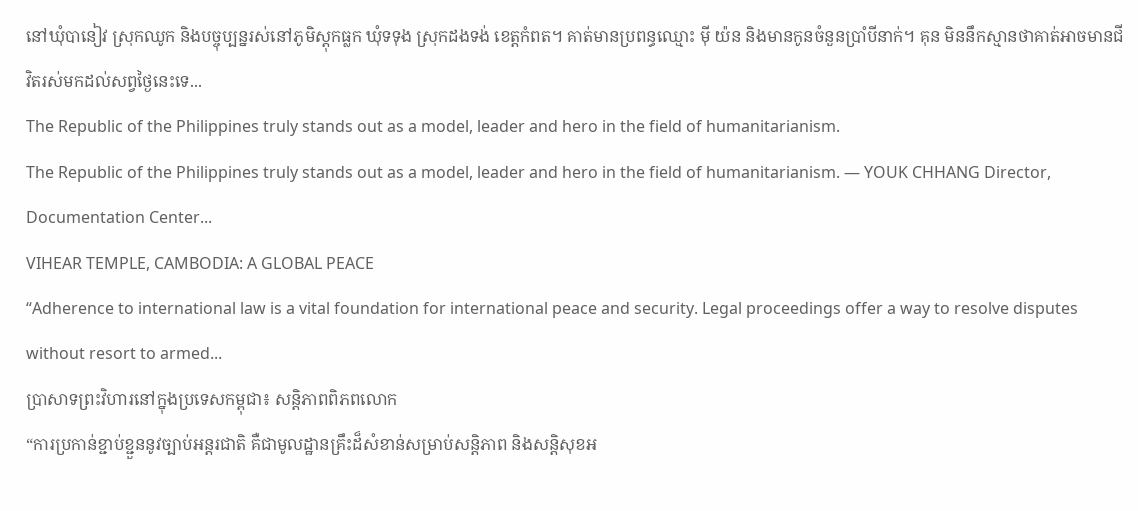នៅឃុំបានៀវ ស្រុកឈូក និងបច្ចុប្បន្នរស់នៅភូមិស្ដុកធ្លក ឃុំទទុង ស្រុកដងទង់ ខេត្តកំពត។ គាត់មានប្រពន្ធឈ្មោះ ម៉ី យ៉ន និងមានកូនចំនួនប្រាំបីនាក់។ គុន មិននឹកស្មានថាគាត់អាចមានជីវិតរស់មកដល់សព្វថ្ងៃនេះទេ...
The Republic of the Philippines truly stands out as a model, leader and hero in the field of humanitarianism.
The Republic of the Philippines truly stands out as a model, leader and hero in the field of humanitarianism. — YOUK CHHANG Director, Documentation Center...
VIHEAR TEMPLE, CAMBODIA: A GLOBAL PEACE
“Adherence to international law is a vital foundation for international peace and security. Legal proceedings offer a way to resolve disputes without resort to armed...
ប្រាសាទព្រះវិហារនៅក្នុងប្រទេសកម្ពុជា៖ សន្តិភាពពិភពលោក
“ការប្រកាន់ខ្ជាប់ខ្ជួននូវច្បាប់អន្តរជាតិ គឺជាមូលដ្ឋានគ្រឹះដ៏សំខាន់សម្រាប់សន្តិភាព និងសន្តិសុខអ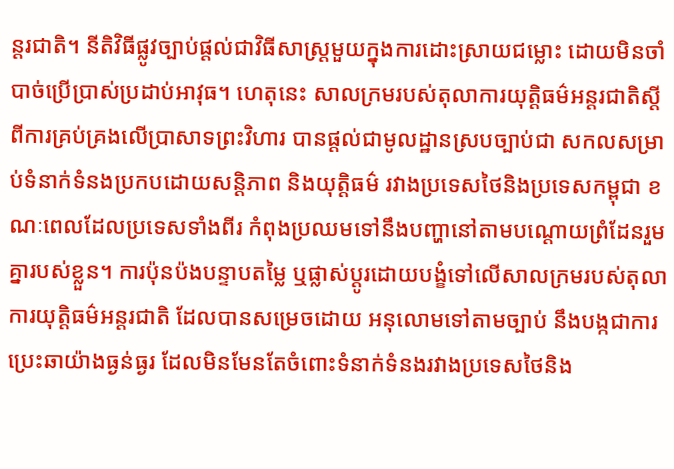ន្តរជាតិ។ នីតិវិធីផ្លូវច្បាប់ផ្តល់ជាវិធីសាស្ត្រមួយក្នុងការដោះស្រាយជម្លោះ ដោយមិនចាំបាច់ប្រើប្រាស់ប្រដាប់អាវុធ។ ហេតុនេះ សាលក្រមរបស់តុលាការយុត្តិធម៌អន្តរជាតិស្តីពីការគ្រប់គ្រងលើប្រាសាទព្រះវិហារ បានផ្តល់ជាមូលដ្ឋានស្របច្បាប់ជា សកលសម្រាប់ទំនាក់ទំនងប្រកបដោយសន្តិភាព និងយុត្តិធម៌ រវាងប្រទេសថៃនិងប្រទេសកម្ពុជា ខណៈពេលដែលប្រទេសទាំងពីរ កំពុងប្រឈមទៅនឹងបញ្ហានៅតាមបណ្តោយព្រំដែនរួមគ្នារបស់ខ្លួន។ ការប៉ុនប៉ងបន្ទាបតម្លៃ ឬផ្លាស់ប្តូរដោយបង្ខំទៅលើសាលក្រមរបស់តុលាការយុត្តិធម៌អន្តរជាតិ ដែលបានសម្រេចដោយ អនុលោមទៅតាមច្បាប់ នឹងបង្កជាការប្រេះឆាយ៉ាងធ្ងន់ធ្ងរ ដែលមិនមែនតែចំពោះទំនាក់ទំនងរវាងប្រទេសថៃនិង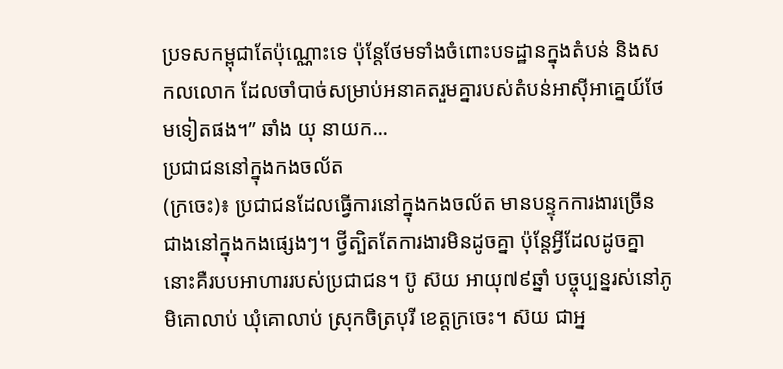ប្រទសកម្ពុជាតែប៉ុណ្ណោះទេ ប៉ុន្តែថែមទាំងចំពោះបទដ្ឋានក្នុងតំបន់ និងសកលលោក ដែលចាំបាច់សម្រាប់អនាគតរួមគ្នារបស់តំបន់អាស៊ីអាគ្នេយ៍ថែមទៀតផង។” ឆាំង យុ នាយក...
ប្រជាជននៅក្នុងកងចល័ត
(ក្រចេះ)៖ ប្រជាជនដែលធ្វើការនៅក្នុងកងចល័ត មានបន្ទុកការងារច្រើនជាងនៅក្នុងកងផ្សេងៗ។ ថ្វីត្បិតតែការងារមិនដូចគ្នា ប៉ុន្តែអ្វីដែលដូចគ្នានោះគឺរបបអាហាររបស់ប្រជាជន។ ប៊ូ ស៊យ អាយុ៧៩ឆ្នាំ បច្ចុប្បន្នរស់នៅភូមិគោលាប់ ឃុំគោលាប់ ស្រុកចិត្របុរី ខេត្តក្រចេះ។ ស៊យ ជាអ្ន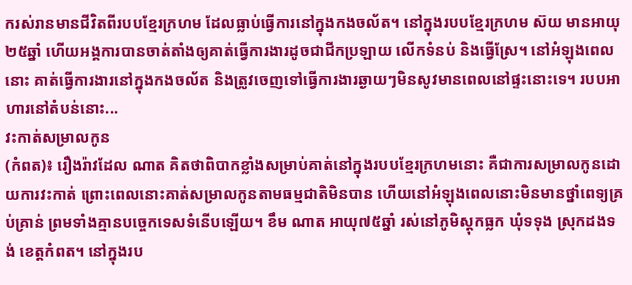ករស់រានមានជីវិតពីរបបខ្មែរក្រហម ដែលធ្លាប់ធ្វើការនៅក្នុងកងចល័ត។ នៅក្នុងរបបខ្មែរក្រហម ស៊យ មានអាយុ២៥ឆ្នាំ ហើយអង្គការបានចាត់តាំងឲ្យគាត់ធ្វើការងារដូចជាជីកប្រឡាយ លើកទំនប់ និងធ្វើស្រែ។ នៅអំឡុងពេលនោះ គាត់ធ្វើការងារនៅក្នុងកងចល័ត និងត្រូវចេញទៅធ្វើការងារឆ្ងាយៗមិនសូវមានពេលនៅផ្ទះនោះទេ។ របបអាហារនៅតំបន់នោះ...
វះកាត់សម្រាលកូន
(កំពត)៖ រឿងរ៉ាវដែល ណាត គិតថាពិបាកខ្លាំងសម្រាប់គាត់នៅក្នុងរបបខ្មែរក្រហមនោះ គឺជាការសម្រាលកូនដោយការវះកាត់ ព្រោះពេលនោះគាត់សម្រាលកូនតាមធម្មជាតិមិនបាន ហើយនៅអំឡុងពេលនោះមិនមានថ្នាំពេទ្យគ្រប់គ្រាន់ ព្រមទាំងគ្មានបច្ចេកទេសទំនើបឡើយ។ ខឹម ណាត អាយុ៧៥ឆ្នាំ រស់នៅភូមិស្ដុកធ្លក ឃុំទទុង ស្រុកដងទង់ ខេត្តកំពត។ នៅក្នុងរប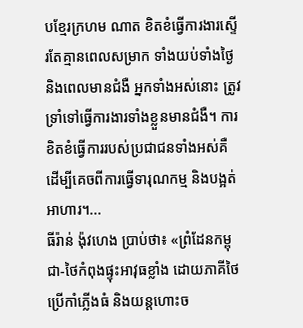បខ្មែរក្រហម ណាត ខិតខំធ្វើការងារស្ទើរតែគ្មានពេលសម្រាក ទាំងយប់ទាំងថ្ងៃ និងពេលមានជំងឺ អ្នកទាំងអស់នោះ ត្រូវទ្រាំទៅធ្វើការងារទាំងខ្លួនមានជំងឺ។ ការខិតខំធ្វើការរបស់ប្រជាជនទាំងអស់គឺ ដើម្បីគេចពីការធ្វើទារុណកម្ម និងបង្អត់អាហារ។...
ធីរ៉ាន់ ង៉ុវហេង ប្រាប់ថា៖ «ព្រំដែនកម្ពុជា-ថៃកំពុងផ្ទុះអាវុធខ្លាំង ដោយភាគីថៃប្រើកាំភ្លើងធំ និងយន្តហោះច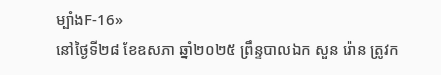ម្បាំងF-16»
នៅថ្ងៃទី២៨ ខែឧសភា ឆ្នាំ២០២៥ ព្រឹន្ទបាលឯក សួន រ៉ោន ត្រូវក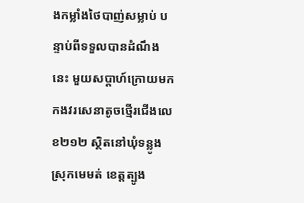ងកម្លាំងថៃបាញ់សម្លាប់ បន្ទាប់ពីទទួលបានដំណឹងនេះ មួយសប្តាហ៍ក្រោយមក កងវរសេនាតូចថ្មើរជើងលេខ២១២ ស្ថិតនៅឃុំទន្លូង ស្រុកមេមត់ ខេត្តត្បូង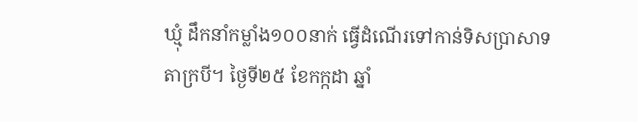ឃ្មុំ ដឹកនាំកម្លាំង១០០នាក់ ធ្វើដំណើរទៅកាន់ទិសប្រាសាទតាក្របី។ ថ្ងៃទី២៥ ខែកក្កដា ឆ្នាំ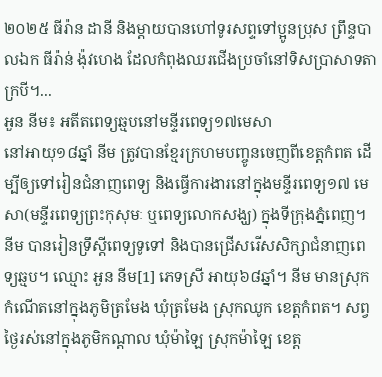២០២៥ ធីរ៉ាន ដានី និងម្តាយបានហៅទូរសព្ទទៅប្អូនប្រុស ព្រឹន្ទបាលឯក ធីរ៉ាន់ ង៉ុវហេង ដែលកំពុងឈរជើងប្រចាំនៅទិសប្រាសាទតាក្របី។...
អួន នីម៖ អតីតពេទ្យឆ្មបនៅមន្ទីរពេទ្យ១៧មេសា
នៅអាយុ១៨ឆ្នាំ នីម ត្រូវបានខ្មែរក្រហមបញ្ចូនចេញពីខេត្តកំពត ដើម្បីឲ្យទៅរៀនជំនាញពេទ្យ និងធ្វើការងារនៅក្នុងមន្ទីរពេទ្យ១៧ មេសា(មន្ទីរពេទ្យព្រះកុសុមៈ ឬពេទ្យលោកសង្ឃ) ក្នុងទីក្រុងភ្នំពេញ។ នីម បានរៀនទ្រឹស្ដីពេទ្យទូទៅ និងបានជ្រើសរើសសិក្សាជំនាញពេទ្យឆ្មប។ ឈ្មោះ អួន នីម[1] ភេទស្រី អាយុ៦៨ឆ្នាំ។ នីម មានស្រុកកំណើតនៅក្នុងភូមិត្រមែង ឃុំត្រមែង ស្រុកឈូក ខេត្តកំពត។ សព្វថ្ងៃរស់នៅក្នុងភូមិកណ្ដាល ឃុំម៉ាឡៃ ស្រុកម៉ាឡៃ ខេត្ត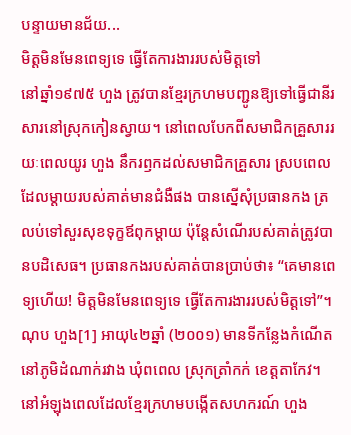បន្ទាយមានជ័យ...
មិត្តមិនមែនពេទ្យទេ ធ្វើតែការងាររបស់មិត្តទៅ
នៅឆ្នាំ១៩៧៥ ហួង ត្រូវបានខ្មែរក្រហមបញ្ជូនឱ្យទៅធ្វើជានីរសារនៅស្រុកកៀនស្វាយ។ នៅពេលបែកពីសមាជិកគ្រួសាររយៈពេលយូរ ហួង នឹករឭកដល់សមាជិកគ្រួសារ ស្របពេលដែលម្ដាយរបស់គាត់មានជំងឺផង បានស្នើសុំប្រធានកង ត្រលប់ទៅសួរសុខទុក្ខឪពុកម្ដាយ ប៉ុន្តែសំណើរបស់គាត់ត្រូវបានបដិសេធ។ ប្រធានកងរបស់គាត់បានប្រាប់ថា៖ “គេមានពេទ្យហើយ! មិត្តមិនមែនពេទ្យទេ ធ្វើតែការងាររបស់មិត្តទៅ”។ ណុប ហួង[1] អាយុ៤២ឆ្នាំ (២០០១) មានទីកន្លែងកំណើតនៅភូមិដំណាក់រវាង ឃុំពពេល ស្រុកត្រាំកក់ ខេត្តតាកែវ។ នៅអំឡុងពេលដែលខ្មែរក្រហមបង្កើតសហករណ៍ ហួង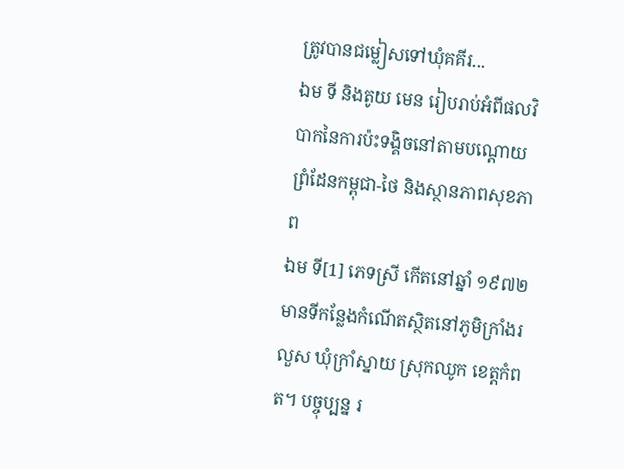ត្រូវបានជម្លៀសទៅឃុំគគីរ...
ឯម ទី និងតូយ មេន រៀបរាប់អំពីផលវិបាកនៃការប៉ះទង្គិចនៅតាមបណ្តោយព្រំដែនកម្ពុជា-ថៃ និងស្ថានភាពសុខភាព
ឯម ទី[1] ភេទស្រី កើតនៅឆ្នាំ ១៩៧២ មានទីកន្លែងកំណើតស្ថិតនៅភូមិក្រាំងរលួស ឃុំក្រាំស្នាយ ស្រុកឈូក ខេត្តកំពត។ បច្ចុប្បន្ន រ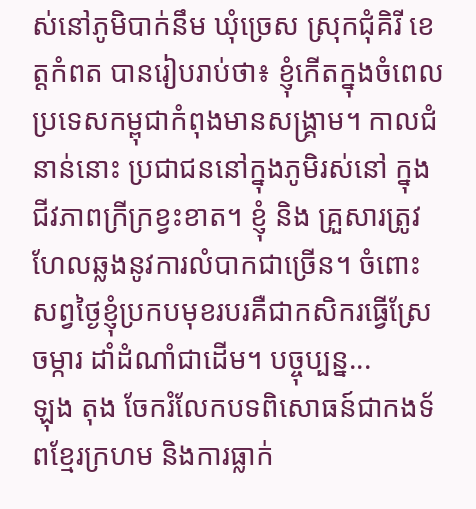ស់នៅភូមិបាក់នឹម ឃុំច្រេស ស្រុកជុំគិរី ខេត្តកំពត បានរៀបរាប់ថា៖ ខ្ញុំកើតក្នុងចំពេលប្រទេសកម្ពុជាកំពុងមានសង្គ្រាម។ កាលជំនាន់នោះ ប្រជាជននៅក្នុងភូមិរស់នៅ ក្នុងជីវភាពក្រីក្រខ្វះខាត។ ខ្ញុំ និង គ្រួសារត្រូវហែលឆ្លងនូវការលំបាកជាច្រើន។ ចំពោះសព្វថ្ងៃខ្ញុំប្រកបមុខរបរគឺជាកសិករធ្វើស្រែចម្ការ ដាំដំណាំជាដើម។ បច្ចុប្បន្ន...
ឡុង តុង ចែករំលែកបទពិសោធន៍ជាកងទ័ពខ្មែរក្រហម និងការធ្លាក់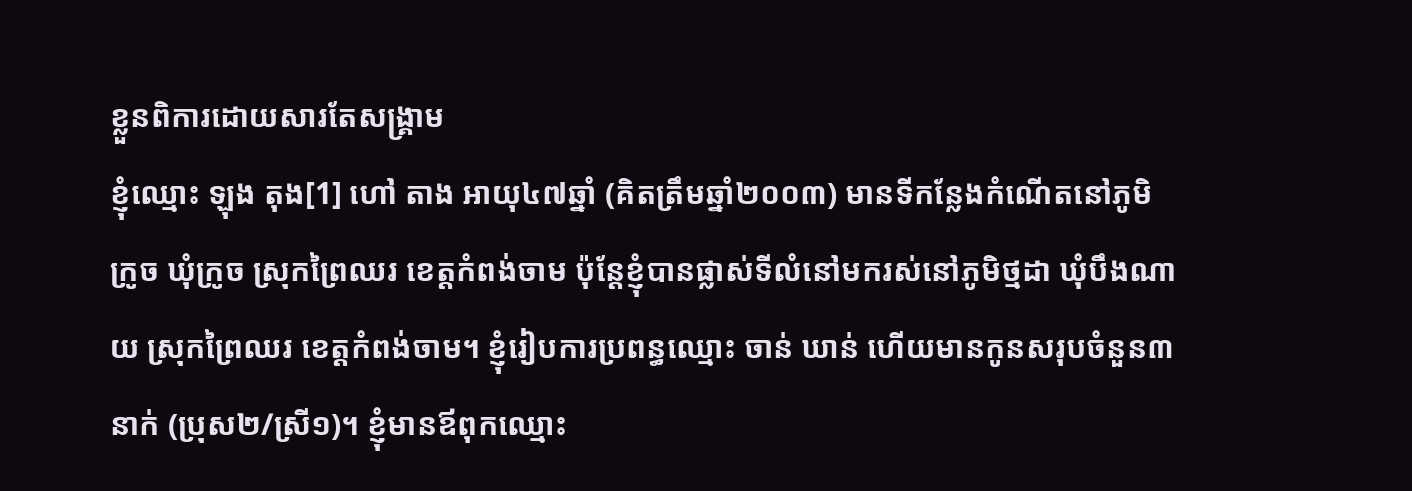ខ្លួនពិការដោយសារតែសង្រ្គាម
ខ្ញុំឈ្មោះ ឡុង តុង[1] ហៅ តាង អាយុ៤៧ឆ្នាំ (គិតត្រឹមឆ្នាំ២០០៣) មានទីកន្លែងកំណើតនៅភូមិក្រូច ឃុំក្រូច ស្រុកព្រៃឈរ ខេត្តកំពង់ចាម ប៉ុន្តែខ្ញុំបានផ្លាស់ទីលំនៅមករស់នៅភូមិថ្មដា ឃុំបឹងណាយ ស្រុកព្រៃឈរ ខេត្តកំពង់ចាម។ ខ្ញុំរៀបការប្រពន្ធឈ្មោះ ចាន់ ឃាន់ ហើយមានកូនសរុបចំនួន៣នាក់ (ប្រុស២/ស្រី១)។ ខ្ញុំមានឪពុកឈ្មោះ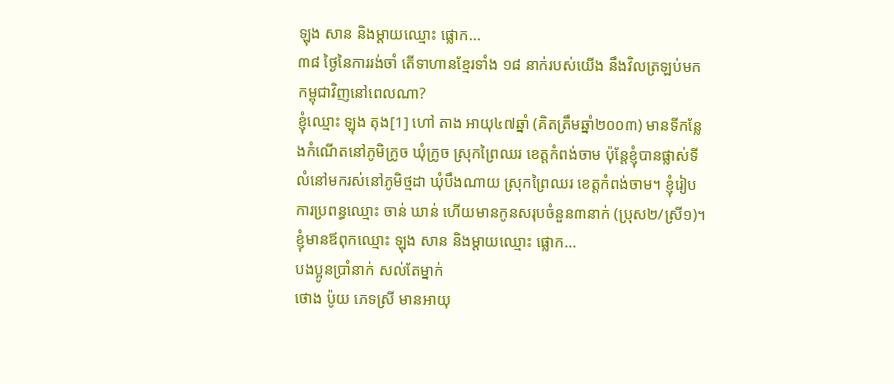ឡុង សាន និងម្ដាយឈ្មោះ ផ្លោក...
៣៨ ថ្ងៃនៃការរង់ចាំ តើទាហានខ្មែរទាំង ១៨ នាក់របស់យើង នឹងវិលត្រឡប់មកកម្ពុជាវិញនៅពេលណា?
ខ្ញុំឈ្មោះ ឡុង តុង[1] ហៅ តាង អាយុ៤៧ឆ្នាំ (គិតត្រឹមឆ្នាំ២០០៣) មានទីកន្លែងកំណើតនៅភូមិក្រូច ឃុំក្រូច ស្រុកព្រៃឈរ ខេត្តកំពង់ចាម ប៉ុន្តែខ្ញុំបានផ្លាស់ទីលំនៅមករស់នៅភូមិថ្មដា ឃុំបឹងណាយ ស្រុកព្រៃឈរ ខេត្តកំពង់ចាម។ ខ្ញុំរៀបការប្រពន្ធឈ្មោះ ចាន់ ឃាន់ ហើយមានកូនសរុបចំនួន៣នាក់ (ប្រុស២/ស្រី១)។ ខ្ញុំមានឪពុកឈ្មោះ ឡុង សាន និងម្ដាយឈ្មោះ ផ្លោក...
បងប្អូនប្រាំនាក់ សល់តែម្នាក់
ថោង ប៉ូយ ភេទស្រី មានអាយុ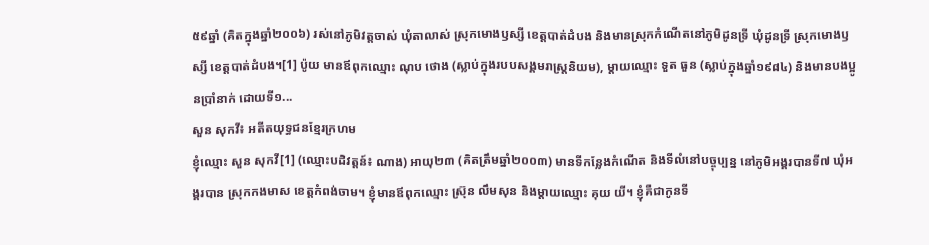៥៩ឆ្នាំ (គិតក្នុងឆ្នាំ២០០៦) រស់នៅភូមិវត្តចាស់ ឃុំតាលាស់ ស្រុកមោងឫស្សី ខេត្តបាត់ដំបង និងមានស្រុកកំណើតនៅភូមិដូនទ្រី ឃុំដូនទ្រី ស្រុកមោងឫស្សី ខេត្តបាត់ដំបង។[1] ប៉ូយ មានឪពុកឈ្មោះ ណុប ថោង (ស្លាប់ក្នុងរបបសង្គមរាស្ត្រនិយម), ម្តាយឈ្មោះ ទួត ធួន (ស្លាប់ក្នុងឆ្នាំ១៩៨៤) និងមានបងប្អូនប្រាំនាក់ ដោយទី១...
សួន សុកវី៖ អតីតយុទ្ធជនខ្មែរក្រហម
ខ្ញុំឈ្មោះ សួន សុកវី[1] (ឈ្មោះបដិវត្តន៍៖ ណាង) អាយុ២៣ (គិតត្រឹមឆ្នាំ២០០៣) មានទីកន្លែងកំណើត និងទីលំនៅបច្ចុប្បន្ន នៅភូមិអង្គរបានទី៧ ឃុំអង្គរបាន ស្រុកកងមាស ខេត្តកំពង់ចាម។ ខ្ញុំមានឪពុកឈ្មោះ ស្រ៊ុន លឹមសុន និងម្ដាយឈ្មោះ គុយ យី។ ខ្ញុំគឺជាកូនទី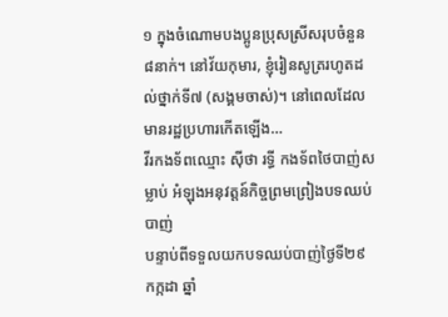១ ក្នុងចំណោមបងប្អូនប្រុសស្រីសរុបចំនួន៨នាក់។ នៅវ័យកុមារ, ខ្ញុំរៀនសូត្ររហូតដល់ថ្នាក់ទី៧ (សង្គមចាស់)។ នៅពេលដែលមានរដ្ឋប្រហារកើតឡើង...
វីរកងទ័ពឈ្មោះ ស៊ីថា រទ្ធី កងទ័ពថៃបាញ់សម្លាប់ អំឡុងអនុវត្តន៍កិច្ចព្រមព្រៀងបទឈប់បាញ់
បន្ទាប់ពីទទួលយកបទឈប់បាញ់ថ្ងៃទី២៩ កក្កដា ឆ្នាំ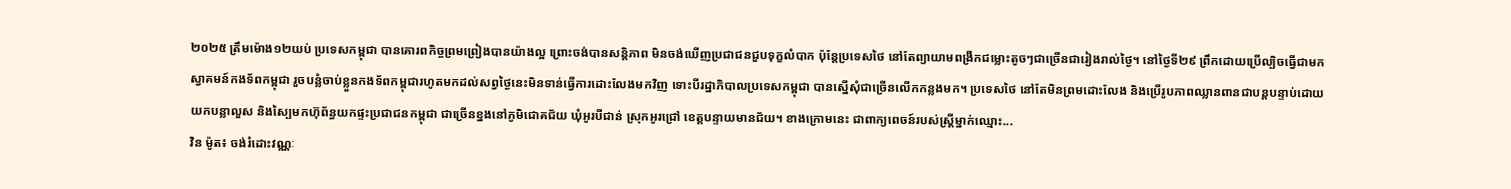២០២៥ ត្រឹមម៉ោង១២យប់ ប្រទេសកម្ពុជា បានគោរពកិច្ចព្រមព្រៀងបានយ៉ាងល្អ ព្រោះចង់បានសន្តិភាព មិនចង់ឃើញប្រជាជនជួបទុក្ខលំបាក ប៉ុន្តែប្រទេសថៃ នៅតែព្យាយាមពង្រីកជម្លោះតូចៗជាច្រើនជារៀងរាល់ថ្ងៃ។ នៅថ្ងៃទី២៩ ព្រឹកដោយប្រើល្បិចធ្វើជាមកស្វាគមន៍កងទ័ពកម្ពុជា រួចបន្លំចាប់ខ្លួនកងទ័ពកម្ពុជារហូតមកដល់សព្វថ្ងៃនេះមិនទាន់ធ្វើការដោះលែងមកវិញ ទោះបីរដ្ឋាភិបាលប្រទេសកម្ពុជា បានស្នើសុំជាច្រើនលើកកន្លងមក។ ប្រទេសថៃ នៅតែមិនព្រមដោះលែង និងប្រើរូបភាពឈ្លានពានជាបន្តបន្ទាប់ដោយយកបន្លាលួស និងស្បៃមកហ៊ុព័ន្ធយកផ្ទះប្រជាជនកម្ពុជា ជាច្រើនខ្នងនៅភូមិជោគជ័យ ឃុំអូរបីជាន់ ស្រុកអូរជ្រៅ ខេត្តបន្ទាយមានជ័យ។ ខាងក្រោមនេះ ជាពាក្យពេចន៍របស់ស្រ្តីម្នាក់ឈ្មោះ...
វិន ម៉ូត៖ ចង់រំដោះវណ្ណៈ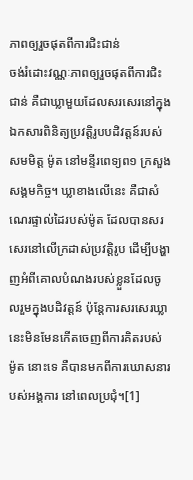ភាពឲ្យរួចផុតពីការជិះជាន់
ចង់រំដោះវណ្ណៈភាពឲ្យរួចផុតពីការជិះជាន់ គឺជាឃ្លាមួយដែលសរសេរនៅក្នុងឯកសារពិនិត្យប្រវត្តិរូបបដិវត្តន៍របស់សមមិត្ត ម៉ូត នៅមន្ទីរពេទ្យព១ ក្រសួងសង្គមកិច្ច។ ឃ្លាខាងលើនេះ គឺជាសំណេរផ្ទាល់ដៃរបស់ម៉ូត ដែលបានសរសេរនៅលើក្រដាស់ប្រវត្តិរូប ដើម្បីបង្ហាញអំពីគោលបំណងរបស់ខ្លួនដែលចូលរួមក្នុងបដិវត្តន៍ ប៉ុន្តែការសរសេរឃ្លានេះមិនមែនកើតចេញពីការគិតរបស់ ម៉ូត នោះទេ គឺបានមកពីការឃោសនារបស់អង្គការ នៅពេលប្រជុំ។[1]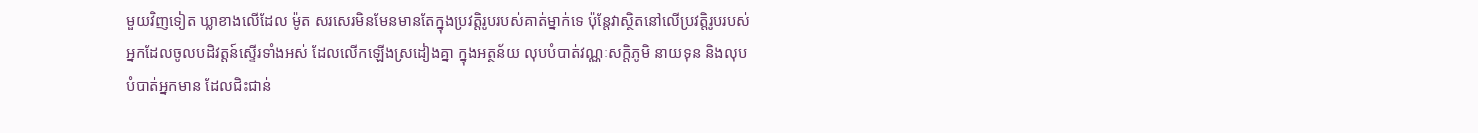មួយវិញទៀត ឃ្លាខាងលើដែល ម៉ូត សរសេរមិនមែនមានតែក្នុងប្រវត្តិរូបរបស់គាត់ម្នាក់ទេ ប៉ុន្តែវាស្ថិតនៅលើប្រវត្តិរូបរបស់អ្នកដែលចូលបដិវត្តន៍ស្ទើរទាំងអស់ ដែលលើកឡើងស្រដៀងគ្នា ក្នុងអត្ថន័យ លុបបំបាត់វណ្ណៈសក្ដិភូមិ នាយទុន និងលុបបំបាត់អ្នកមាន ដែលជិះជាន់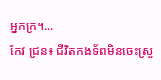អ្នកក្រ។...
កែវ ជ្រន៖ ជីវិតកងទ័ពមិនចេះស្រួ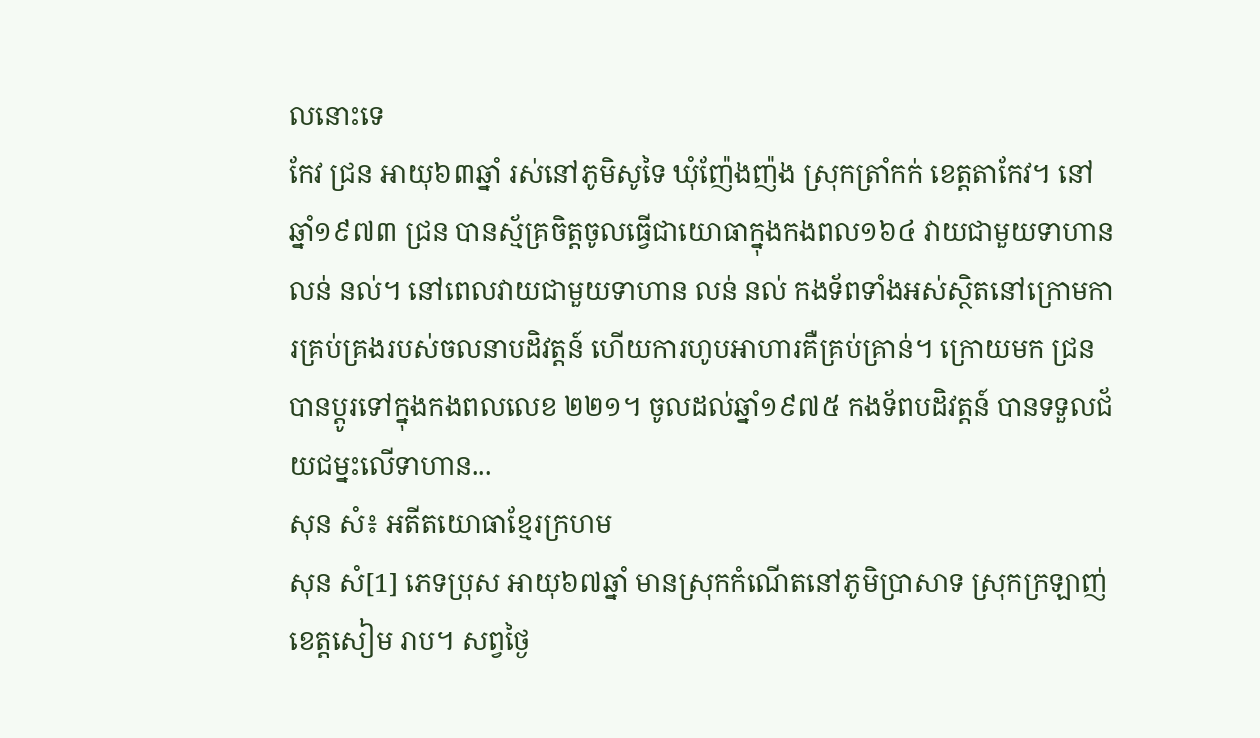លនោះទេ
កែវ ជ្រន អាយុ៦៣ឆ្នាំ រស់នៅភូមិសូទៃ ឃុំញ៉ែងញ៉ង ស្រុកត្រាំកក់ ខេត្តតាកែវ។ នៅឆ្នាំ១៩៧៣ ជ្រន បានស្ម័គ្រចិត្តចូលធ្វើជាយោធាក្នុងកងពល១៦៤ វាយជាមួយទាហាន លន់ នល់។ នៅពេលវាយជាមួយទាហាន លន់ នល់ កងទ័ពទាំងអស់ស្ថិតនៅក្រោមការគ្រប់គ្រងរបស់ចលនាបដិវត្តន៍ ហើយការហូបអាហារគឺគ្រប់គ្រាន់។ ក្រោយមក ជ្រន បានប្ដូរទៅក្នុងកងពលលេខ ២២១។ ចូលដល់ឆ្នាំ១៩៧៥ កងទ័ពបដិវត្តន៍ បានទទួលជ័យជម្នះលើទាហាន...
សុន សំ៖ អតីតយោធាខ្មែរក្រហម
សុន សំ[1] ភេទប្រុស អាយុ៦៧ឆ្នាំ មានស្រុកកំណើតនៅភូមិប្រាសាទ ស្រុកក្រឡាញ់ ខេត្តសៀម រាប។ សព្វថ្ងៃ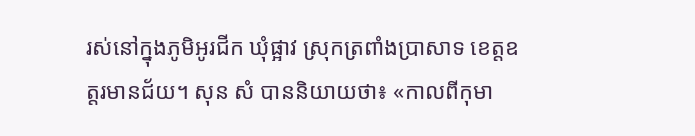រស់នៅក្នុងភូមិអូរជីក ឃុំផ្អាវ ស្រុកត្រពាំងប្រាសាទ ខេត្តឧត្តរមានជ័យ។ សុន សំ បាននិយាយថា៖ «កាលពីកុមា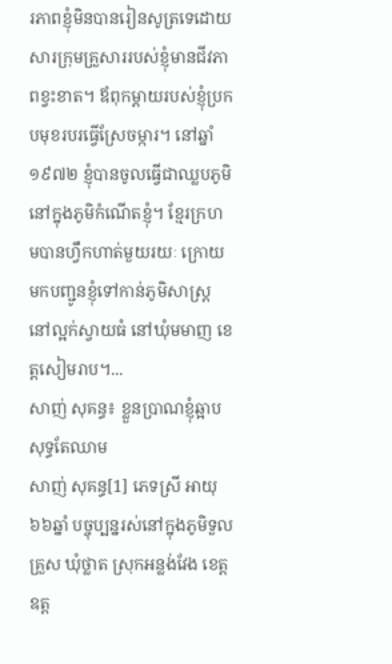រភាពខ្ញុំមិនបានរៀនសូត្រទេដោយសារក្រុមគ្រួសាររបស់ខ្ញុំមានជីវភាពខ្វះខាត។ ឪពុកម្ដាយរបស់ខ្ញុំប្រកបមុខរបរធ្វើស្រែចម្ការ។ នៅឆ្នាំ១៩៧២ ខ្ញុំបានចូលធ្វើជាឈ្លបភូមិនៅក្នុងភូមិកំណើតខ្ញុំ។ ខ្មែរក្រហមបានហ្វឹកហាត់មួយរយៈ ក្រោយមកបញ្ជូនខ្ញុំទៅកាន់ភូមិសាស្ដ្រនៅល្អក់ស្វាយធំ នៅឃុំមមាញ ខេត្ដសៀមរាប។...
សាញ់ សុគន្ធ៖ ខ្លួនប្រាណខ្ញុំឆ្អាបសុទ្ធតែឈាម
សាញ់ សុគន្ធ[1] ភេទស្រី អាយុ៦៦ឆ្នាំ បច្ចុប្បន្នរស់នៅក្នុងភូមិទួលគ្រួស ឃុំថ្លាត ស្រុកអន្លង់វែង ខេត្តឧត្ត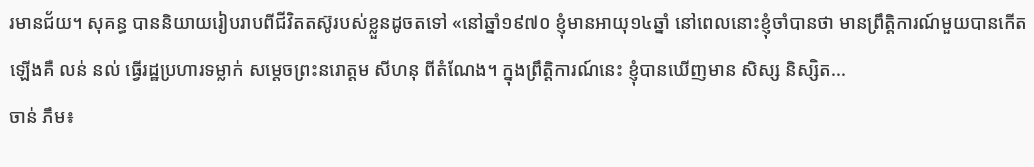រមានជ័យ។ សុគន្ធ បាននិយាយរៀបរាបពីជីវិតតស៊ូរបស់ខ្លួនដូចតទៅ «នៅឆ្នាំ១៩៧០ ខ្ញុំមានអាយុ១៤ឆ្នាំ នៅពេលនោះខ្ញុំចាំបានថា មានព្រឹត្តិការណ៍មួយបានកើតឡើងគឺ លន់ នល់ ធ្វើរដ្ឋប្រហារទម្លាក់ សម្ដេចព្រះនរោត្តម សីហនុ ពីតំណែង។ ក្នុងព្រឹត្តិការណ៍នេះ ខ្ញុំបានឃើញមាន សិស្ស និស្សិត...
ចាន់ ភឹម៖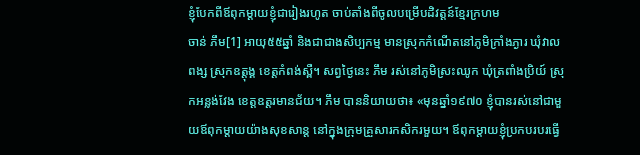ខ្ញុំបែកពីឪពុកម្តាយខ្ញុំជារៀងរហូត ចាប់តាំងពីចូលបម្រើបដិវត្តន៍ខ្មែរក្រហម
ចាន់ ភឹម[1] អាយុ៥៥ឆ្នាំ និងជាជាងសិប្បកម្ម មានស្រុកកំណើតនៅភូមិក្រាំងភ្ងារ ឃុំវាលពង្ស ស្រុកឧត្តុង្គ ខេត្តកំពង់ស្ពឺ។ សព្វថ្ងៃនេះ ភឹម រស់នៅភូមិស្រះឈូក ឃុំត្រពាំងប្រិយ៍ ស្រុកអន្លង់វែង ខេត្តឧត្តរមានជ័យ។ ភឹម បាននិយាយថា៖ «មុនឆ្នាំ១៩៧០ ខ្ញុំបានរស់នៅជាមួយឪពុកម្តាយយ៉ាងសុខសាន្ត នៅក្នុងក្រុមគ្រួសារកសិករមួយ។ ឪពុកម្តាយខ្ញុំប្រកបរបរធ្វើ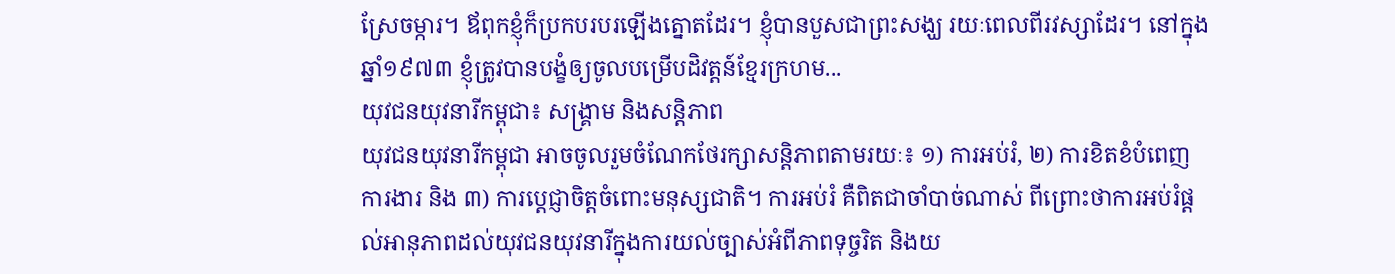ស្រែចម្ការ។ ឪពុកខ្ញុំក៏ប្រកបរបរឡើងត្នោតដែរ។ ខ្ញុំបានបួសជាព្រះសង្ឃ រយៈពេលពីរវស្សាដែរ។ នៅក្នុងឆ្នាំ១៩៧៣ ខ្ញុំត្រូវបានបង្ខំឲ្យចូលបម្រើបដិវត្តន៍ខ្មែរក្រហម...
យុវជនយុវនារីកម្ពុជា៖ សង្គ្រាម និងសន្តិភាព
យុវជនយុវនារីកម្ពុជា អាចចូលរួមចំណែកថែរក្សាសន្តិភាពតាមរយៈ៖ ១) ការអប់រំ, ២) ការខិតខំបំពេញការងារ និង ៣) ការប្តេជ្ញាចិត្តចំពោះមនុស្សជាតិ។ ការអប់រំ គឺពិតជាចាំបាច់ណាស់ ពីព្រោះថាការអប់រំផ្តល់អានុភាពដល់យុវជនយុវនារីក្នុងការយល់ច្បាស់អំពីភាពទុច្ចរិត និងយ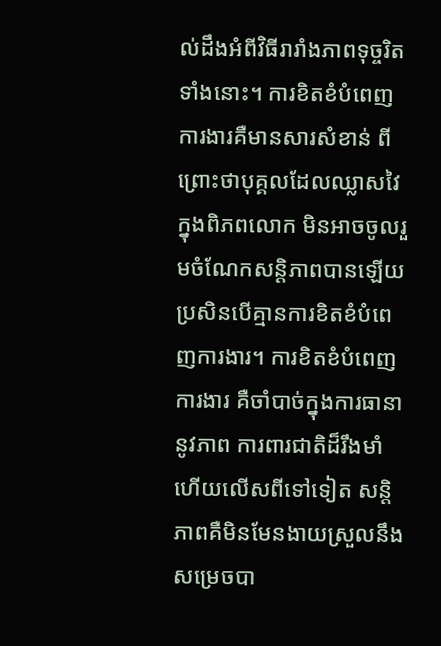ល់ដឹងអំពីវិធីរារាំងភាពទុច្ចរិតទាំងនោះ។ ការខិតខំបំពេញការងារគឺមានសារសំខាន់ ពីព្រោះថាបុគ្គលដែលឈ្លាសវៃក្នុងពិភពលោក មិនអាចចូលរួមចំណែកសន្តិភាពបានឡើយ ប្រសិនបើគ្មានការខិតខំបំពេញការងារ។ ការខិតខំបំពេញការងារ គឺចាំបាច់ក្នុងការធានានូវភាព ការពារជាតិដ៏រឹងមាំ ហើយលើសពីទៅទៀត សន្តិភាពគឺមិនមែនងាយស្រួលនឹងសម្រេចបា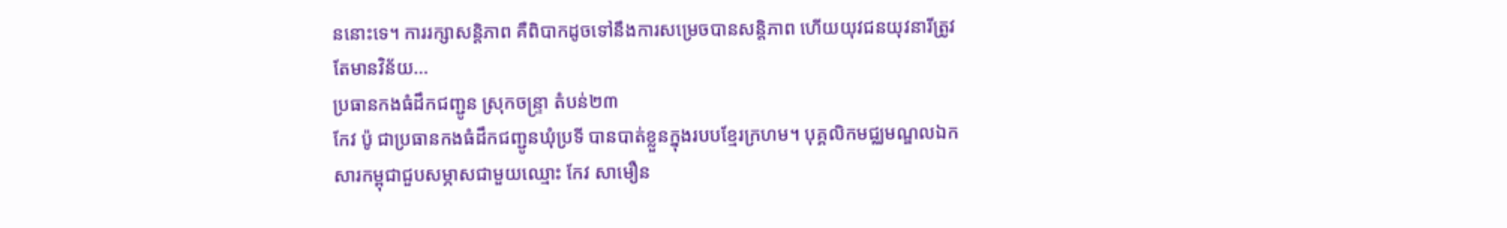ននោះទេ។ ការរក្សាសន្តិភាព គឺពិបាកដូចទៅនឹងការសម្រេចបានសន្តិភាព ហើយយុវជនយុវនារីត្រូវតែមានវិន័យ...
ប្រធានកងធំដឹកជញ្ជូន ស្រុកចន្ទ្រា តំបន់២៣
កែវ ប៉ូ ជាប្រធានកងធំដឹកជញ្ជូនឃុំប្រទី បានបាត់ខ្លួនក្នុងរបបខ្មែរក្រហម។ បុគ្គលិកមជ្ឈមណ្ឌលឯកសារកម្ពុជាជួបសម្ភាសជាមួយឈ្មោះ កែវ សាមឿន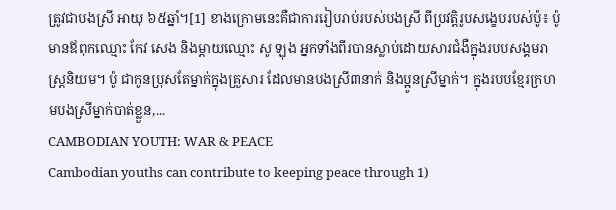ត្រូវជាបងស្រី អាយុ ៦៥ឆ្នាំ។[1] ខាងក្រោមនេះគឺជាការរៀបរាប់របស់បងស្រី ពីប្រវត្តិរូបសង្ខេបរបស់ប៉ូ៖ ប៉ូ មានឪពុកឈ្មោះ កែវ សេង និងម្តាយឈ្មោះ សូ ឡុង អ្នកទាំងពីរបានស្លាប់ដោយសារជំងឺក្នុងរបបសង្គមរាស្រ្តនិយម។ ប៉ូ ជាកូនប្រុសតែម្នាក់ក្នុងគ្រួសារ ដែលមានបងស្រី៣នាក់ និងប្អូនស្រីម្នាក់។ ក្នុងរបបខ្មែរក្រហមបងស្រីម្នាក់បាត់ខ្លួន,...
CAMBODIAN YOUTH: WAR & PEACE
Cambodian youths can contribute to keeping peace through 1)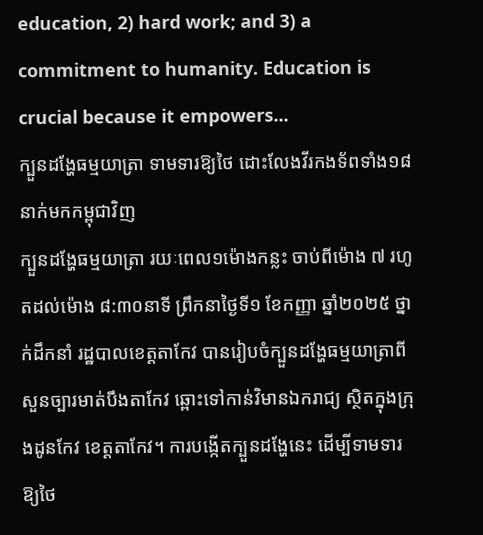education, 2) hard work; and 3) a commitment to humanity. Education is crucial because it empowers...
ក្បួនដង្ហែធម្មយាត្រា ទាមទារឱ្យថៃ ដោះលែងវីរកងទ័ពទាំង១៨នាក់មកកម្ពុជាវិញ
ក្បួនដង្ហែធម្មយាត្រា រយៈពេល១ម៉ោងកន្លះ ចាប់ពីម៉ោង ៧ រហូតដល់ម៉ោង ៨:៣០នាទី ព្រឹកនាថ្ងៃទី១ ខែកញ្ញា ឆ្នាំ២០២៥ ថ្នាក់ដឹកនាំ រដ្ឋបាលខេត្តតាកែវ បានរៀបចំក្បួនដង្ហែធម្មយាត្រាពីសួនច្បារមាត់បឹងតាកែវ ឆ្ពោះទៅកាន់វិមានឯករាជ្យ ស្ថិតក្នុងក្រុងដូនកែវ ខេត្តតាកែវ។ ការបង្កើតក្បួនដង្ហែនេះ ដើម្បីទាមទារឱ្យថៃ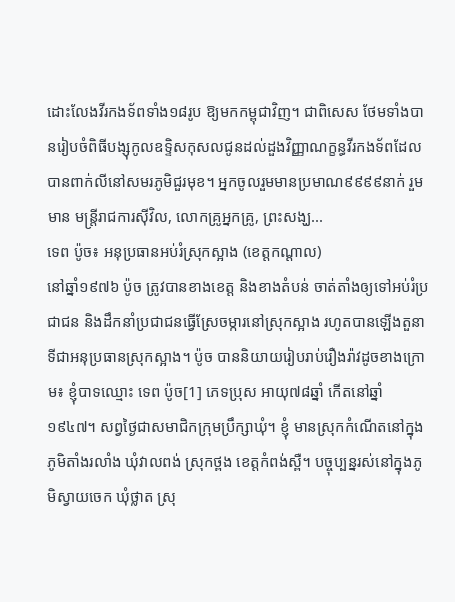ដោះលែងវីរកងទ័ពទាំង១៨រូប ឱ្យមកកម្ពុជាវិញ។ ជាពិសេស ថែមទាំងបានរៀបចំពិធីបង្សុកូលឧទ្ទិសកុសលជូនដល់ដួងវិញ្ញាណក្ខន្ធវីរកងទ័ពដែលបានពាក់លីនៅសមរភូមិជួរមុខ។ អ្នកចូលរួមមានប្រមាណ៩៩៩៩នាក់ រួមមាន មន្ត្រីរាជការស៊ីវិល, លោកគ្រូអ្នកគ្រូ, ព្រះសង្ឃ...
ទេព ប៉ូច៖ អនុប្រធានអប់រំស្រុកស្អាង (ខេត្តកណ្ដាល)
នៅឆ្នាំ១៩៧៦ ប៉ូច ត្រូវបានខាងខេត្ត និងខាងតំបន់ ចាត់តាំងឲ្យទៅអប់រំប្រជាជន និងដឹកនាំប្រជាជនធ្វើស្រែចម្ការនៅស្រុកស្អាង រហូតបានឡើងតួនាទីជាអនុប្រធានស្រុកស្អាង។ ប៉ូច បាននិយាយរៀបរាប់រឿងរ៉ាវដូចខាងក្រោម៖ ខ្ញុំបាទឈ្មោះ ទេព ប៉ូច[1] ភេទប្រុស អាយុ៧៨ឆ្នាំ កើតនៅឆ្នាំ១៩៤៧។ សព្វថ្ងៃជាសមាជិកក្រុមប្រឹក្សាឃុំ។ ខ្ញុំ មានស្រុកកំណើតនៅក្នុងភូមិតាំងរលាំង ឃុំវាលពង់ ស្រុកថ្ពង ខេត្តកំពង់ស្ពឺ។ បច្ចុប្បន្នរស់នៅក្នុងភូមិស្វាយចេក ឃុំថ្លាត ស្រុ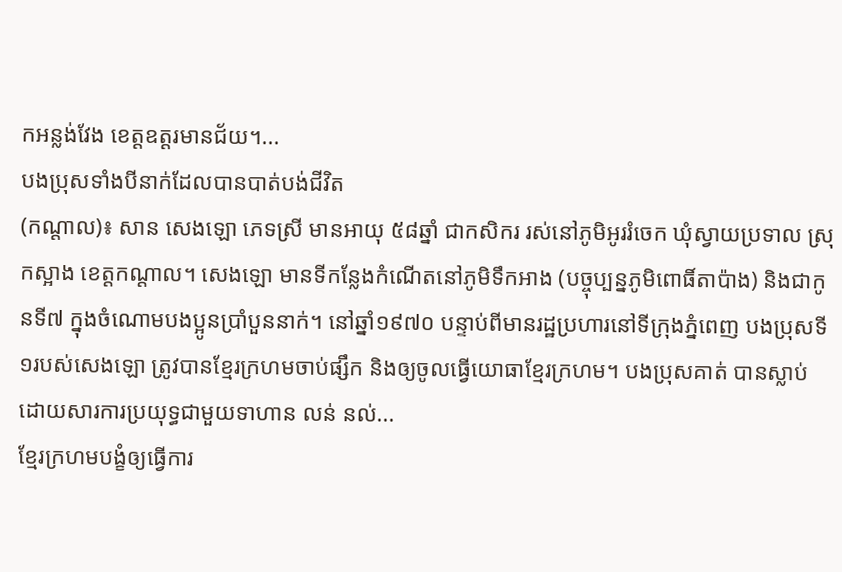កអន្លង់វែង ខេត្តឧត្ដរមានជ័យ។...
បងប្រុសទាំងបីនាក់ដែលបានបាត់បង់ជីវិត
(កណ្ដាល)៖ សាន សេងឡោ ភេទស្រី មានអាយុ ៥៨ឆ្នាំ ជាកសិករ រស់នៅភូមិអូររំចេក ឃុំស្វាយប្រទាល ស្រុកស្អាង ខេត្តកណ្ដាល។ សេងឡោ មានទីកន្លែងកំណើតនៅភូមិទឹកអាង (បច្ចុប្បន្នភូមិពោធិ៍តាប៉ាង) និងជាកូនទី៧ ក្នុងចំណោមបងប្អូនប្រាំបួននាក់។ នៅឆ្នាំ១៩៧០ បន្ទាប់ពីមានរដ្ឋប្រហារនៅទីក្រុងភ្នំពេញ បងប្រុសទី១របស់សេងឡោ ត្រូវបានខ្មែរក្រហមចាប់ផ្សឹក និងឲ្យចូលធ្វើយោធាខ្មែរក្រហម។ បងប្រុសគាត់ បានស្លាប់ដោយសារការប្រយុទ្ធជាមួយទាហាន លន់ នល់...
ខ្មែរក្រហមបង្ខំឲ្យធ្វើការ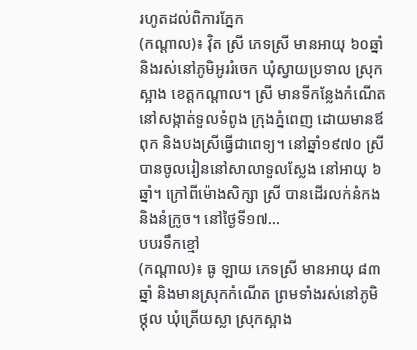រហូតដល់ពិការភ្នែក
(កណ្ដាល)៖ វ៉ិត ស្រី ភេទស្រី មានអាយុ ៦០ឆ្នាំ និងរស់នៅភូមិអូររំចេក ឃុំស្វាយប្រទាល ស្រុកស្អាង ខេត្តកណ្ដាល។ ស្រី មានទីកន្លែងកំណើតនៅសង្កាត់ទួលទំពូង ក្រុងភ្នំពេញ ដោយមានឪពុក និងបងស្រីធ្វើជាពេទ្យ។ នៅឆ្នាំ១៩៧០ ស្រី បានចូលរៀននៅសាលាទួលស្លែង នៅអាយុ ៦ឆ្នាំ។ ក្រៅពីម៉ោងសិក្សា ស្រី បានដើរលក់នំកង និងនំក្រូច។ នៅថ្ងៃទី១៧...
បបរទឹកខ្មៅ
(កណ្ដាល)៖ ធូ ឡាយ ភេទស្រី មានអាយុ ៨៣ឆ្នាំ និងមានស្រុកកំណើត ព្រមទាំងរស់នៅភូមិថ្កុល ឃុំត្រើយស្លា ស្រុកស្អាង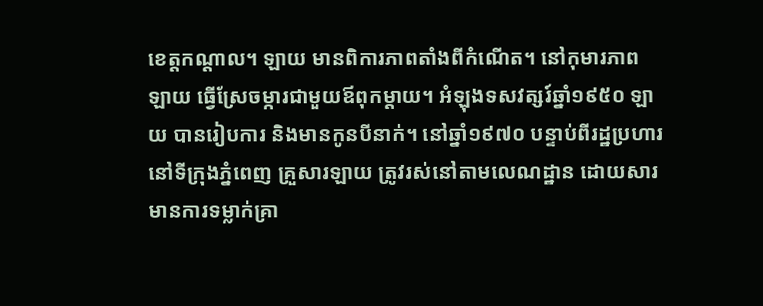ខេត្តកណ្ដាល។ ឡាយ មានពិការភាពតាំងពីកំណើត។ នៅកុមារភាព ឡាយ ធ្វើស្រែចម្ការជាមួយឪពុកម្ដាយ។ អំឡុងទសវត្សរ៍ឆ្នាំ១៩៥០ ឡាយ បានរៀបការ និងមានកូនបីនាក់។ នៅឆ្នាំ១៩៧០ បន្ទាប់ពីរដ្ឋប្រហារនៅទីក្រុងភ្នំពេញ គ្រួសារឡាយ ត្រូវរស់នៅតាមលេណដ្ឋាន ដោយសារមានការទម្លាក់គ្រា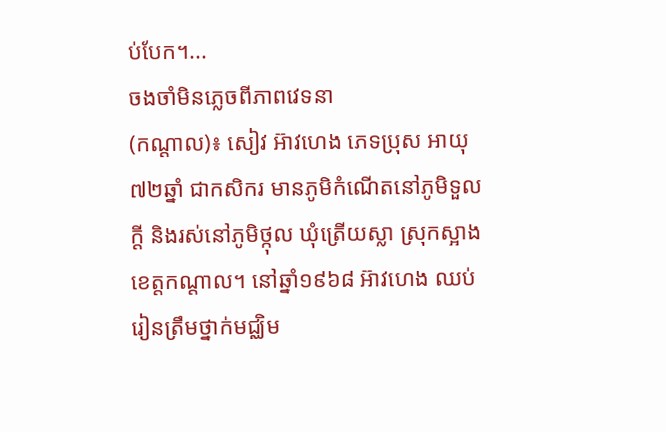ប់បែក។...
ចងចាំមិនភ្លេចពីភាពវេទនា
(កណ្ដាល)៖ សៀវ អ៊ាវហេង ភេទប្រុស អាយុ ៧២ឆ្នាំ ជាកសិករ មានភូមិកំណើតនៅភូមិទួលក្តី និងរស់នៅភូមិថ្កុល ឃុំត្រើយស្លា ស្រុកស្អាង ខេត្តកណ្ដាល។ នៅឆ្នាំ១៩៦៨ អ៊ាវហេង ឈប់រៀនត្រឹមថ្នាក់មជ្ឈិម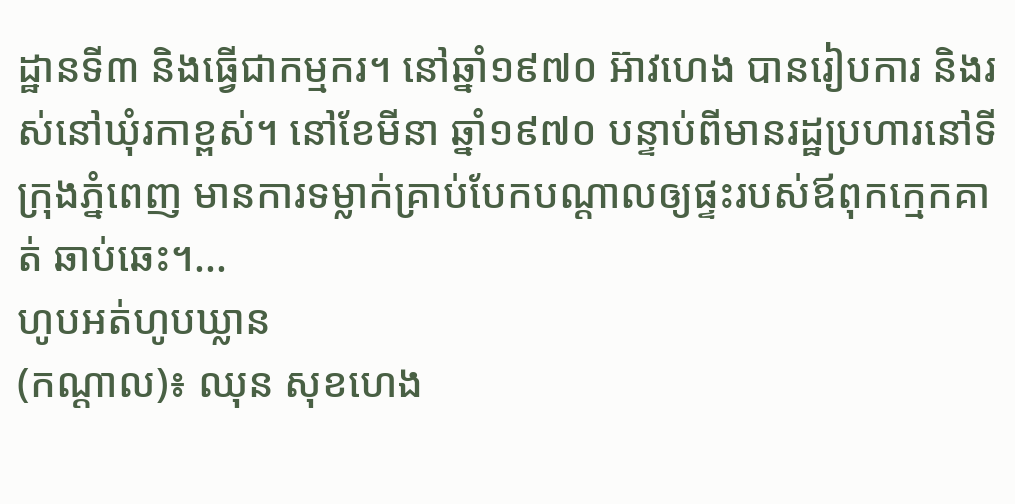ដ្ឋានទី៣ និងធ្វើជាកម្មករ។ នៅឆ្នាំ១៩៧០ អ៊ាវហេង បានរៀបការ និងរស់នៅឃុំរកាខ្ពស់។ នៅខែមីនា ឆ្នាំ១៩៧០ បន្ទាប់ពីមានរដ្ឋប្រហារនៅទីក្រុងភ្នំពេញ មានការទម្លាក់គ្រាប់បែកបណ្ដាលឲ្យផ្ទះរបស់ឪពុកក្មេកគាត់ ឆាប់ឆេះ។...
ហូបអត់ហូបឃ្លាន
(កណ្ដាល)៖ ឈុន សុខហេង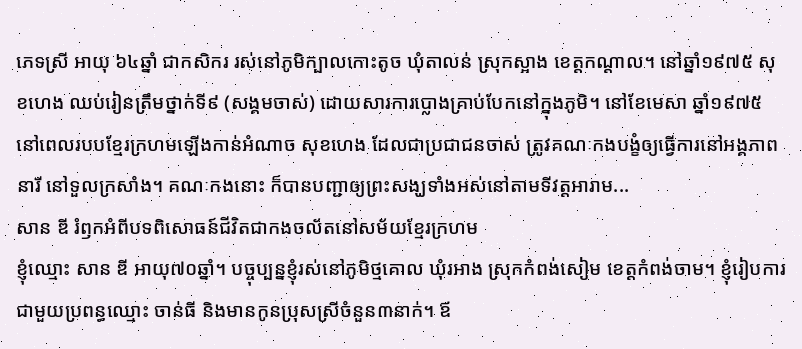ភេទស្រី អាយុ ៦៤ឆ្នាំ ជាកសិករ រស់នៅភូមិក្បាលកោះតូច ឃុំតាលន់ ស្រុកស្អាង ខេត្តកណ្ដាល។ នៅឆ្នាំ១៩៧៥ សុខហេង ឈប់រៀនត្រឹមថ្នាក់ទី៩ (សង្គមចាស់) ដោយសារការប្លោងគ្រាប់បែកនៅក្នុងភូមិ។ នៅខែមេសា ឆ្នាំ១៩៧៥ នៅពេលរបបខ្មែរក្រហមឡើងកាន់អំណាច សុខហេង ដែលជាប្រជាជនចាស់ ត្រូវគណៈកងបង្ខំឲ្យធ្វើការនៅអង្គភាពនារី នៅទួលក្រសាំង។ គណៈកងនោះ ក៏បានបញ្ជាឲ្យព្រះសង្ឃទាំងអស់នៅតាមទីវត្តអារាម...
សាន ឌី រំឭកអំពីបទពិសោធន៍ជីវិតជាកងចល័តនៅសម័យខ្មែរក្រហម
ខ្ញុំឈ្មោះ សាន ឌី អាយុ៧០ឆ្នាំ។ បច្ចុប្បន្នខ្ញុំរស់នៅភូមិថ្មគោល ឃុំរអាង ស្រុកកំពង់សៀម ខេត្តកំពង់ចាម។ ខ្ញុំរៀបការជាមួយប្រពន្ធឈ្មោះ ចាន់ធី និងមានកូនប្រុសស្រីចំនួន៣នាក់។ ឪ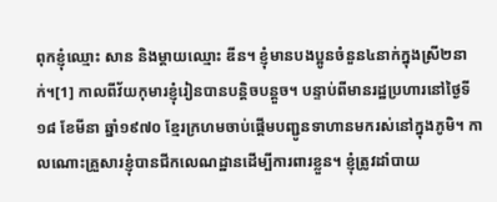ពុកខ្ញុំឈ្មោះ សាន និងម្ដាយឈ្មោះ ឌីន។ ខ្ញុំមានបងប្អូនចំនួន៤នាក់ក្នុងស្រី២នាក់។[1] កាលពីវ័យកុមារខ្ញុំរៀនបានបន្តិចបន្តួច។ បន្ទាប់ពីមានរដ្ឋប្រហារនៅថ្ងៃទី១៨ ខែមីនា ឆ្នាំ១៩៧០ ខ្មែរក្រហមចាប់ផ្ដើមបញ្ជូនទាហានមករស់នៅក្នុងភូមិ។ កាលណោះគ្រួសារខ្ញុំបានជីកលេណដ្ឋានដើម្បីការពារខ្លួន។ ខ្ញុំត្រូវដាំបាយ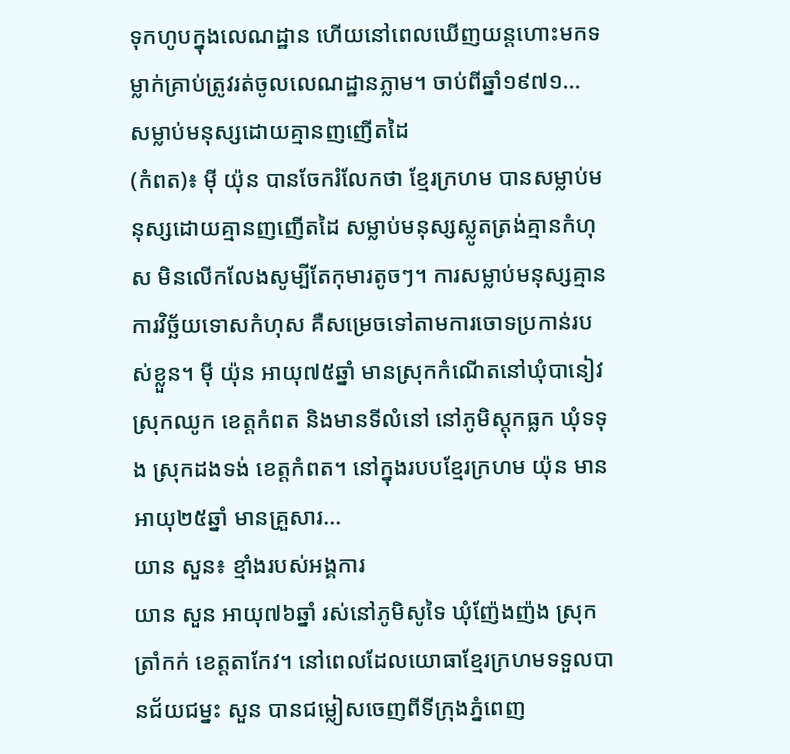ទុកហូបក្នុងលេណដ្ឋាន ហើយនៅពេលឃើញយន្តហោះមកទម្លាក់គ្រាប់ត្រូវរត់ចូលលេណដ្ឋានភ្លាម។ ចាប់ពីឆ្នាំ១៩៧១...
សម្លាប់មនុស្សដោយគ្មានញញើតដៃ
(កំពត)៖ ម៉ី យ៉ុន បានចែករំលែកថា ខ្មែរក្រហម បានសម្លាប់មនុស្សដោយគ្មានញញើតដៃ សម្លាប់មនុស្សស្លូតត្រង់គ្មានកំហុស មិនលើកលែងសូម្បីតែកុមារតូចៗ។ ការសម្លាប់មនុស្សគ្មានការវិច្ឆ័យទោសកំហុស គឺសម្រេចទៅតាមការចោទប្រកាន់របស់ខ្លួន។ ម៉ី យ៉ុន អាយុ៧៥ឆ្នាំ មានស្រុកកំណើតនៅឃុំបានៀវ ស្រុកឈូក ខេត្តកំពត និងមានទីលំនៅ នៅភូមិស្ដុកធ្លក ឃុំទទុង ស្រុកដងទង់ ខេត្តកំពត។ នៅក្នុងរបបខ្មែរក្រហម យ៉ុន មានអាយុ២៥ឆ្នាំ មានគ្រួសារ...
យាន សួន៖ ខ្មាំងរបស់អង្គការ
យាន សួន អាយុ៧៦ឆ្នាំ រស់នៅភូមិសូទៃ ឃុំញ៉ែងញ៉ង ស្រុកត្រាំកក់ ខេត្តតាកែវ។ នៅពេលដែលយោធាខ្មែរក្រហមទទួលបានជ័យជម្នះ សួន បានជម្លៀសចេញពីទីក្រុងភ្នំពេញ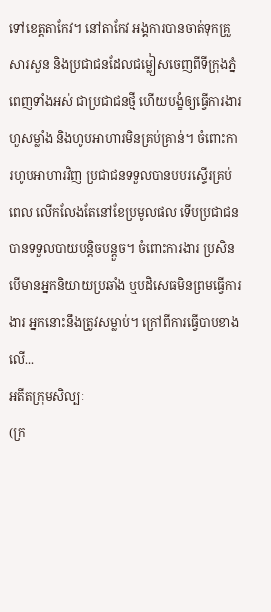ទៅខេត្តតាកែវ។ នៅតាកែវ អង្គការបានចាត់ទុកគ្រួសារសួន និងប្រជាជនដែលជម្លៀសចេញពីទីក្រុងភ្នំពេញទាំងអស់ ជាប្រជាជនថ្មី ហើយបង្ខំឲ្យធ្វើការងារហួសម្លាំង និងហូបអាហារមិនគ្រប់គ្រាន់។ ចំពោះការហូបអាហារវិញ ប្រជាជនទទួលបានបបរស្ទើរគ្រប់ពេល លើកលែងតែនៅខែប្រមូលផល ទើបប្រជាជនបានទទួលបាយបន្តិចបន្តួច។ ចំពោះការងារ ប្រសិនបើមានអ្នកនិយាយប្រឆាំង ឬបដិសេធមិនព្រមធ្វើការងារ អ្នកនោះនឹងត្រូវសម្លាប់។ ក្រៅពីការធ្វើបាបខាងលើ...
អតីតក្រុមសិល្បៈ
(ក្រ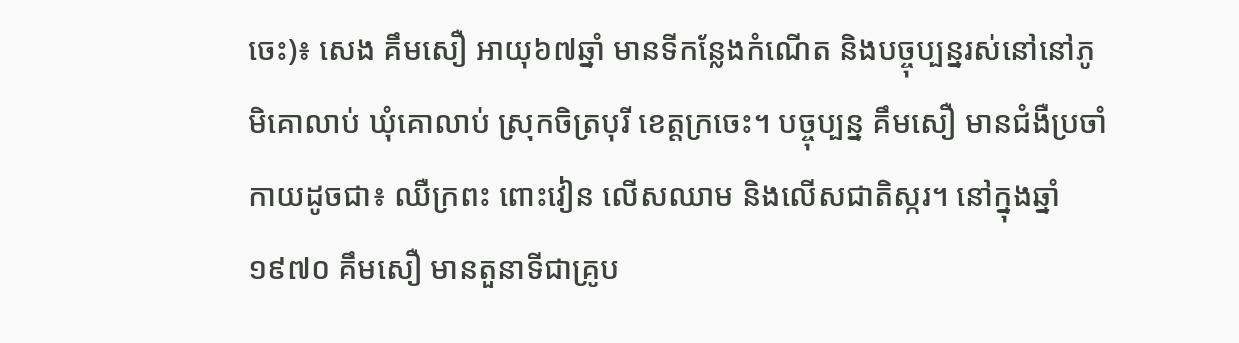ចេះ)៖ សេង គឹមសឿ អាយុ៦៧ឆ្នាំ មានទីកន្លែងកំណើត និងបច្ចុប្បន្នរស់នៅនៅភូមិគោលាប់ ឃុំគោលាប់ ស្រុកចិត្របុរី ខេត្តក្រចេះ។ បច្ចុប្បន្ន គឹមសឿ មានជំងឺប្រចាំកាយដូចជា៖ ឈឺក្រពះ ពោះវៀន លើសឈាម និងលើសជាតិស្ករ។ នៅក្នុងឆ្នាំ១៩៧០ គឹមសឿ មានតួនាទីជាគ្រូប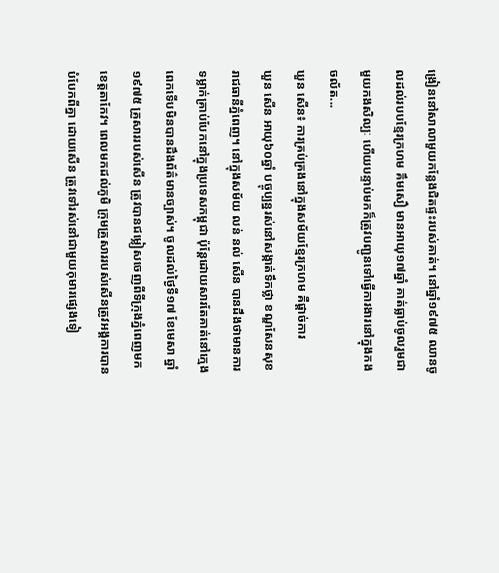ង្រៀននៅសាលាមួយកន្លែងជិតផ្ទះរបស់គាត់។ នៅឆ្នាំ១៩៧៥ ឈានចូលដល់របបខ្មែរក្រហម គឹមសឿ មានអាយុ១៧ឆ្នាំ គាត់ធ្លាប់ចូលរួមជាមួយកងសិល្បៈ ហើយបន្ទាប់មកក៏ត្រូវបញ្ជូនទៅធ្វើការងារនៅក្នុងកងចល័ត...
ឃួន សើន៖ ការគ្រប់គ្រងនៅក្នុងសម័យខ្មែរក្រហម គឺផ្ដាច់ការ
ឃួន សើន អាយុ៦០ឆ្នាំ បច្ចុប្បន្នរស់នៅសង្កាត់ទឹកថ្លា ខណ្ឌសែនសុខ រាជធានីភ្នំពេញ។ នៅក្នុងសម័យ លន់ នល់ សើន បានដឹងថាមានការទម្លាក់គ្រាប់បែកនៅក្នុងប្រទេសកម្ពុជា ប៉ុន្តែដោយសារតែគាត់នៅក្មេងពេកទើបមិនបានដឹងព័ត៌មានច្បាស់។ ចូលដល់ថ្ងៃទី១៧ ខែមេសា ឆ្នាំ១៩៧៥ គ្រួសាររបស់សើន ត្រូវបានជម្លៀសចេញពីទីក្រុងភ្នំពេញមកខេត្តតាកែវ។ ពេលមកដល់ភូមិ ក្រុមគ្រួសាររបស់សើនត្រូវអង្គការបានបំបែកពីគ្នា ដោយសើន ត្រូវទៅរស់នៅជាមួយកុមារផ្សេងទៀ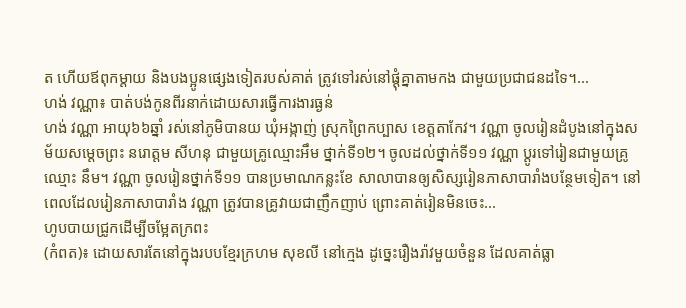ត ហើយឪពុកម្ដាយ និងបងប្អូនផ្សេងទៀតរបស់គាត់ ត្រូវទៅរស់នៅផ្ដុំគ្នាតាមកង ជាមួយប្រជាជនដទៃ។...
ហង់ វណ្ណា៖ បាត់បង់កូនពីរនាក់ដោយសារធ្វើការងារធ្ងន់
ហង់ វណ្ណា អាយុ៦៦ឆ្នាំ រស់នៅភូមិបានយ ឃុំអង្កាញ់ ស្រុកព្រៃកប្បាស ខេត្តតាកែវ។ វណ្ណា ចូលរៀនដំបូងនៅក្នុងសម័យសម្ដេចព្រះ នរោត្តម សីហនុ ជាមួយគ្រូឈ្មោះអឹម ថ្នាក់ទី១២។ ចូលដល់ថ្នាក់ទី១១ វណ្ណា ប្ដូរទៅរៀនជាមួយគ្រូឈ្មោះ នឹម។ វណ្ណា ចូលរៀនថ្នាក់ទី១១ បានប្រមាណកន្លះខែ សាលាបានឲ្យសិស្សរៀនភាសាបារាំងបន្ថែមទៀត។ នៅពេលដែលរៀនភាសាបារាំង វណ្ណា ត្រូវបានគ្រូវាយជាញឹកញាប់ ព្រោះគាត់រៀនមិនចេះ...
ហូបបាយជ្រូកដើម្បីចម្អែតក្រពះ
(កំពត)៖ ដោយសារតែនៅក្នុងរបបខ្មែរក្រហម សុខលី នៅក្មេង ដូច្នេះរឿងរ៉ាវមួយចំនួន ដែលគាត់ធ្លា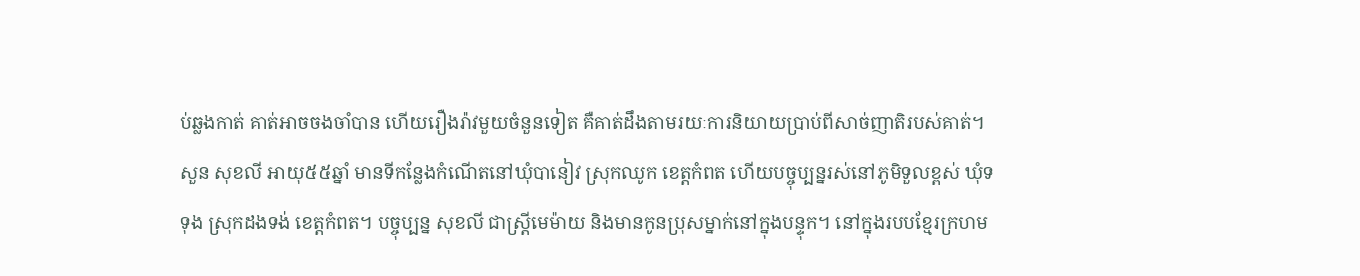ប់ឆ្លងកាត់ គាត់អាចចងចាំបាន ហើយរឿងរ៉ាវមួយចំនួនទៀត គឺគាត់ដឹងតាមរយៈការនិយាយប្រាប់ពីសាច់ញាតិរបស់គាត់។ សួន សុខលី អាយុ៥៥ឆ្នាំ មានទីកន្លែងកំណើតនៅឃុំបានៀវ ស្រុកឈូក ខេត្តកំពត ហើយបច្ចុប្បន្នរស់នៅភូមិទួលខ្ពស់ ឃុំទទុង ស្រុកដងទង់ ខេត្តកំពត។ បច្ចុប្បន្ន សុខលី ជាស្រ្តីមេម៉ាយ និងមានកូនប្រុសម្នាក់នៅក្នុងបន្ទុក។ នៅក្នុងរបបខ្មែរក្រហម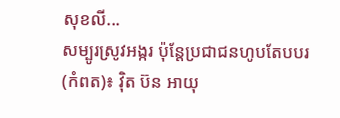សុខលី...
សម្បូរស្រូវអង្ករ ប៉ុន្តែប្រជាជនហូបតែបបរ
(កំពត)៖ វ៉ិត ប៊ន អាយុ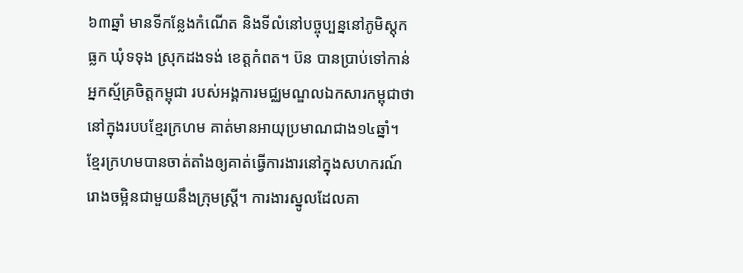៦៣ឆ្នាំ មានទីកន្លែងកំណើត និងទីលំនៅបច្ចុប្បន្ននៅភូមិស្ដុកធ្លក ឃុំទទុង ស្រុកដងទង់ ខេត្តកំពត។ ប៊ន បានប្រាប់ទៅកាន់អ្នកស្ម័គ្រចិត្តកម្ពុជា របស់អង្គការមជ្ឈមណ្ឌលឯកសារកម្ពុជាថា នៅក្នុងរបបខ្មែរក្រហម គាត់មានអាយុប្រមាណជាង១៤ឆ្នាំ។ ខ្មែរក្រហមបានចាត់តាំងឲ្យគាត់ធ្វើការងារនៅក្នុងសហករណ៍រោងចម្អិនជាមួយនឹងក្រុមស្រ្តី។ ការងារស្នូលដែលគា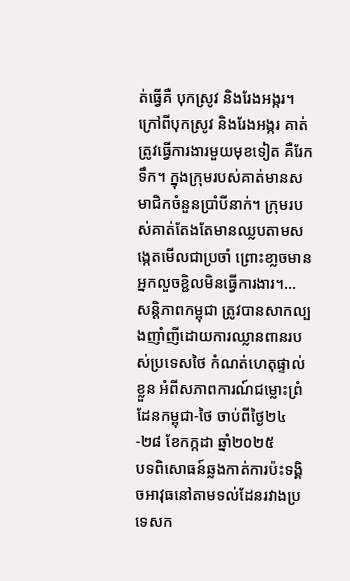ត់ធ្វើគឺ បុកស្រូវ និងរែងអង្ករ។ ក្រៅពីបុកស្រូវ និងរែងអង្ករ គាត់ត្រូវធ្វើការងារមួយមុខទៀត គឺរែកទឹក។ ក្នុងក្រុមរបស់គាត់មានសមាជិកចំនួនប្រាំបីនាក់។ ក្រុមរបស់គាត់តែងតែមានឈ្លបតាមសង្កេតមើលជាប្រចាំ ព្រោះខា្លចមានអ្នកលួចខ្ជិលមិនធ្វើការងារ។...
សន្តិភាពកម្ពុជា ត្រូវបានសាកល្បងញាំញីដោយការឈ្លានពានរបស់ប្រទេសថៃ កំណត់ហេតុផ្ទាល់ខ្លួន អំពីសភាពការណ៍ជម្លោះព្រំដែនកម្ពុជា-ថៃ ចាប់ពីថ្ងៃ២៤-២៨ ខែកក្កដា ឆ្នាំ២០២៥
បទពិសោធន៍ឆ្លងកាត់ការប៉ះទង្គិចអាវុធនៅតាមទល់ដែនរវាងប្រទេសក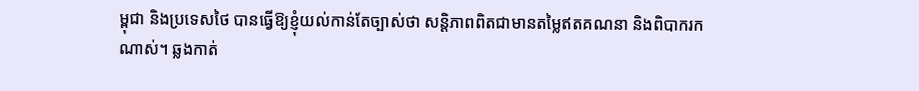ម្ពុជា និងប្រទេសថៃ បានធ្វើឱ្យខ្ញុំយល់កាន់តែច្បាស់ថា សន្ដិភាពពិតជាមានតម្លៃឥតគណនា និងពិបាករកណាស់។ ឆ្លងកាត់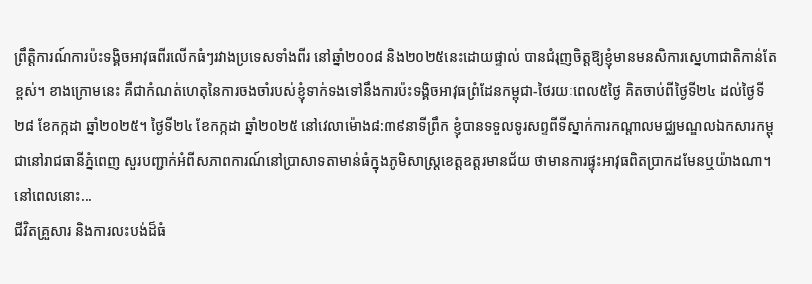ព្រឹត្ដិការណ៍ការប៉ះទង្គិចអាវុធពីរលើកធំៗរវាងប្រទេសទាំងពីរ នៅឆ្នាំ២០០៨ និង២០២៥នេះដោយផ្ទាល់ បានជំរុញចិត្ដឱ្យខ្ញុំមានមនសិការស្នេហាជាតិកាន់តែខ្ពស់។ ខាងក្រោមនេះ គឺជាកំណត់ហេតុនៃការចងចាំរបស់ខ្ញុំទាក់ទងទៅនឹងការប៉ះទង្គិចអាវុធព្រំដែនកម្ពុជា-ថៃរយៈពេល៥ថ្ងៃ គិតចាប់ពីថ្ងៃទី២៤ ដល់ថ្ងៃទី២៨ ខែកក្កដា ឆ្នាំ២០២៥។ ថ្ងៃទី២៤ ខែកក្កដា ឆ្នាំ២០២៥ នៅវេលាម៉ោង៨:៣៩នាទីព្រឹក ខ្ញុំបានទទួលទូរសព្ទពីទីស្នាក់ការកណ្ដាលមជ្ឈមណ្ឌលឯកសារកម្ពុជានៅរាជធានីភ្នំពេញ សួរបញ្ជាក់អំពីសភាពការណ៍នៅប្រាសាទតាមាន់ធំក្នុងភូមិសាស្រ្ដខេត្ដឧត្ដរមានជ័យ ថាមានការផ្ទុះអាវុធពិតប្រាកដមែនឬយ៉ាងណា។ នៅពេលនោះ...
ជីវិតគ្រួសារ និងការលះបង់ដ៏ធំ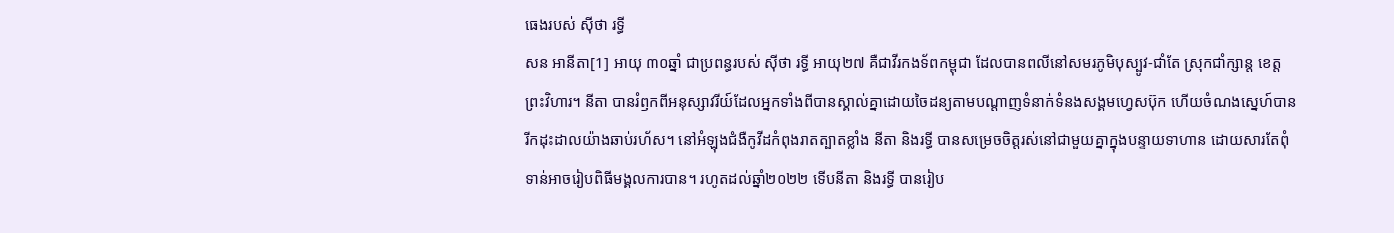ធេងរបស់ ស៊ីថា រទ្ធី
សន អានីតា[1] អាយុ ៣០ឆ្នាំ ជាប្រពន្ធរបស់ ស៊ីថា រទ្ធី អាយុ២៧ គឺជាវីរកងទ័ពកម្ពុជា ដែលបានពលីនៅសមរភូមិបុស្បូវ-ជាំតែ ស្រុកជាំក្សាន្ត ខេត្តព្រះវិហារ។ នីតា បានរំឭកពីអនុស្សាវរីយ៍ដែលអ្នកទាំងពីបានស្គាល់គ្នាដោយចៃដន្យតាមបណ្ដាញទំនាក់ទំនងសង្គមហ្វេសប៊ុក ហើយចំណងស្នេហ៍បានរីកដុះដាលយ៉ាងឆាប់រហ័ស។ នៅអំឡុងជំងឺកូវីដកំពុងរាតត្បាតខ្លាំង នីតា និងរទ្ធី បានសម្រេចចិត្តរស់នៅជាមួយគ្នាក្នុងបន្ទាយទាហាន ដោយសារតែពុំទាន់អាចរៀបពិធីមង្គលការបាន។ រហូតដល់ឆ្នាំ២០២២ ទើបនីតា និងរទ្ធី បានរៀប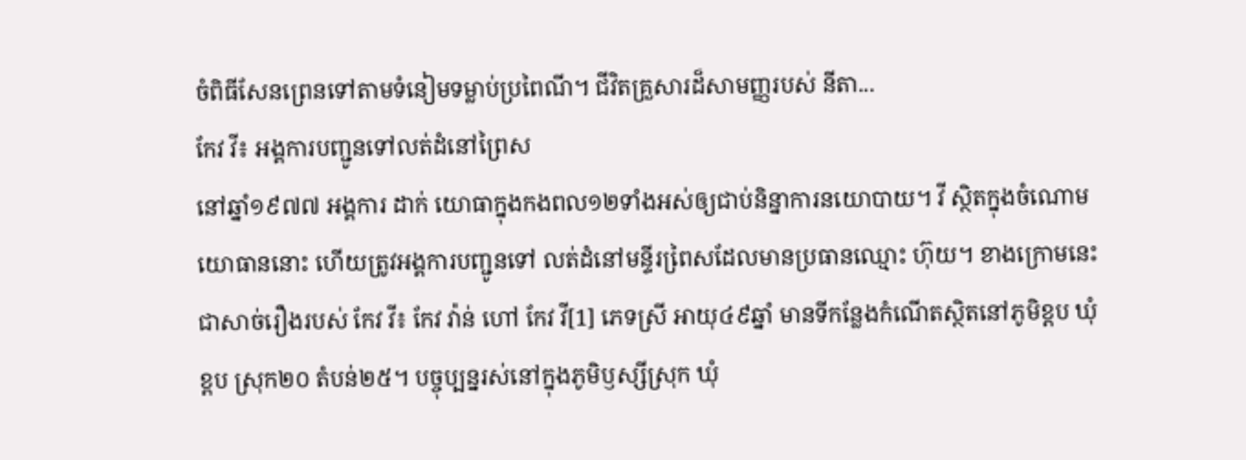ចំពិធីសែនព្រេនទៅតាមទំនៀមទម្លាប់ប្រពៃណី។ ជីវិតគ្រួសារដ៏សាមញ្ញរបស់ នីតា...
កែវ វី៖ អង្គការបញ្ជូនទៅលត់ដំនៅព្រៃស
នៅឆ្នាំ១៩៧៧ អង្គការ ដាក់ យោធាក្នុងកងពល១២ទាំងអស់ឲ្យជាប់និន្នាការនយោបាយ។ វី ស្ថិតក្នុងចំណោមយោធាននោះ ហើយត្រូវអង្គការបញ្ជូនទៅ លត់ដំនៅមន្ទីរពៃ្រសដែលមានប្រធានឈ្មោះ ហ៊ុយ។ ខាងក្រោមនេះជាសាច់រឿងរបស់ កែវ វី៖ កែវ វ៉ាន់ ហៅ កែវ វី[1] ភេទស្រី អាយុ៤៩ឆ្នាំ មានទីកន្លែងកំណើតស្ថិតនៅភូមិខ្ពប ឃុំខ្ពប ស្រុក២០ តំបន់២៥។ បច្ចុប្បន្នរស់នៅក្នុងភូមិឫស្សីស្រុក ឃុំ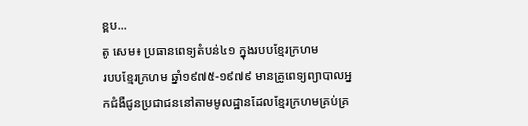ខ្ពប...
តូ សេម៖ ប្រធានពេទ្យតំបន់៤១ ក្នុងរបបខ្មែរក្រហម
របបខ្មែរក្រហម ឆ្នាំ១៩៧៥-១៩៧៩ មានគ្រូពេទ្យព្យាបាលអ្នកជំងឺជូនប្រជាជននៅតាមមូលដ្ឋានដែលខ្មែរក្រហមគ្រប់គ្រ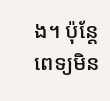ង។ ប៉ុន្តែពេទ្យមិន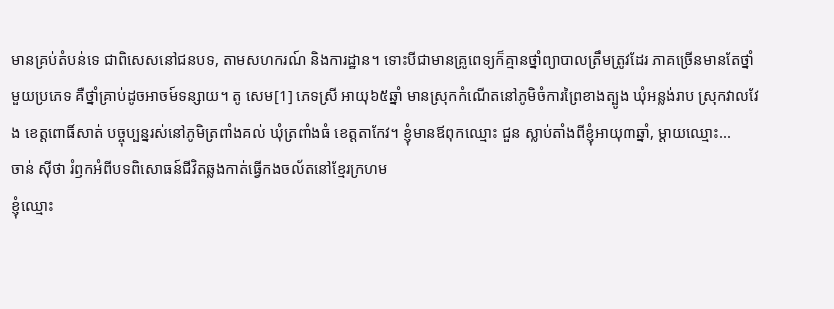មានគ្រប់តំបន់ទេ ជាពិសេសនៅជនបទ, តាមសហករណ៍ និងការដ្ឋាន។ ទោះបីជាមានគ្រូពេទ្យក៏គ្មានថ្នាំព្យាបាលត្រឹមត្រូវដែរ ភាគច្រើនមានតែថ្នាំមួយប្រភេទ គឺថ្នាំគ្រាប់ដូចអាចម៍ទន្សាយ។ តូ សេម[1] ភេទស្រី អាយុ៦៥ឆ្នាំ មានស្រុកកំណើតនៅភូមិចំការព្រៃខាងត្បូង ឃុំអន្លង់រាប ស្រុកវាលវែង ខេត្តពោធិ៍សាត់ បច្ចុប្បន្នរស់នៅភូមិត្រពាំងគល់ ឃុំត្រពាំងធំ ខេត្តតាកែវ។ ខ្ញុំមានឪពុកឈ្មោះ ជួន ស្លាប់តាំងពីខ្ញុំអាយុ៣ឆ្នាំ, ម្តាយឈ្មោះ...
ចាន់ ស៊ីថា រំឭកអំពីបទពិសោធន៍ជីវិតឆ្លងកាត់ធ្វើកងចល័តនៅខ្មែរក្រហម
ខ្ញុំឈ្មោះ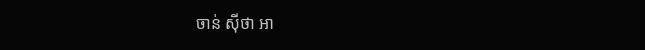ចាន់ ស៊ីថា អា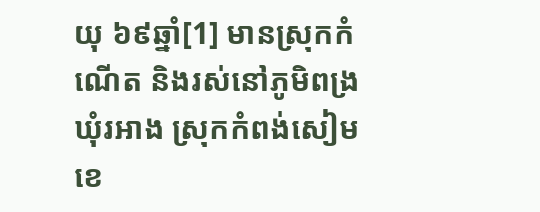យុ ៦៩ឆ្នាំ[1] មានស្រុកកំណើត និងរស់នៅភូមិពង្រ ឃុំរអាង ស្រុកកំពង់សៀម ខេ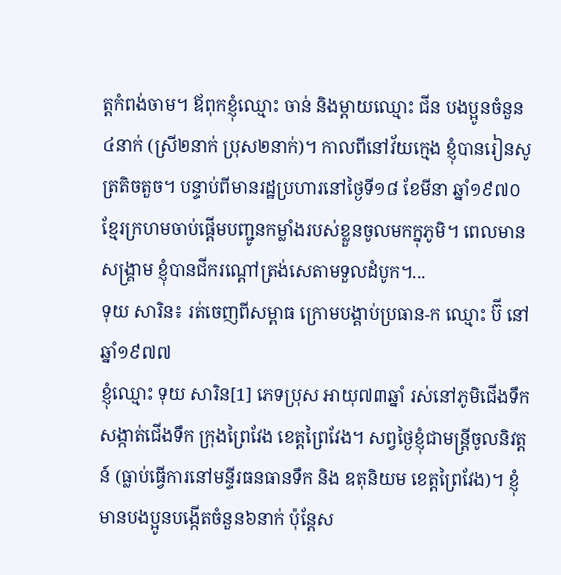ត្តកំពង់ចាម។ ឪពុកខ្ញុំឈ្មោះ ចាន់ និងម្ដាយឈ្មោះ ជីន បងប្អូនចំនួន៤នាក់ (ស្រី២នាក់ ប្រុស២នាក់)។ កាលពីនៅវ័យក្មេង ខ្ញុំបានរៀនសូត្រតិចតួច។ បន្ទាប់ពីមានរដ្ឋប្រហារនៅថ្ងៃទី១៨ ខែមីនា ឆ្នាំ១៩៧០ ខ្មែរក្រហមចាប់ផ្ដើមបញ្ជូនកម្លាំងរបស់ខ្លួនចូលមកក្នុភូមិ។ ពេលមានសង្រ្គាម ខ្ញុំបានជីករណ្ដៅត្រង់សេតាមទួលដំបូក។...
ទុយ សារិន៖ រត់ចេញពីសម្ពាធ ក្រោមបង្គាប់ប្រធាន-ក ឈ្មោះ ប៊ី នៅឆ្នាំ១៩៧៧
ខ្ញុំឈ្មោះ ទុយ សារិន[1] ភេទប្រុស អាយុ៧៣ឆ្នាំ រស់នៅភូមិជើងទឹក សង្កាត់ជើងទឹក ក្រុងព្រៃវែង ខេត្តព្រៃវែង។ សព្វថ្ងៃខ្ញុំជាមន្ត្រីចូលនិវត្តន៍ (ធ្លាប់ធ្វើការនៅមន្ទីរធនធានទឹក និង ឧតុនិយម ខេត្តព្រៃវែង)។ ខ្ញុំមានបងប្អូនបង្កើតចំនួន៦នាក់ ប៉ុន្តែស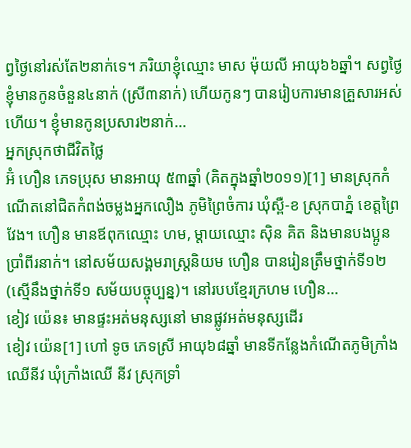ព្វថ្ងៃនៅរស់តែ២នាក់ទេ។ ភរិយាខ្ញុំឈ្មោះ មាស ម៉ុយលី អាយុ៦៦ឆ្នាំ។ សព្វថ្ងៃខ្ញុំមានកូនចំនួន៤នាក់ (ស្រី៣នាក់) ហើយកូនៗ បានរៀបការមានគ្រួសារអស់ហើយ។ ខ្ញុំមានកូនប្រសារ២នាក់...
អ្នកស្រុកថាជីវិតថ្លៃ
អ៊ំ ហឿន ភេទប្រុស មានអាយុ ៥៣ឆ្នាំ (គិតក្នុងឆ្នាំ២០១១)[1] មានស្រុកកំណើតនៅជិតកំពង់ចម្លងអ្នកលឿង ភូមិព្រៃចំការ ឃុំស្ពឺ-ខ ស្រុកបាភ្នំ ខេត្តព្រៃវែង។ ហឿន មានឪពុកឈ្មោះ ហម, ម្ដាយឈ្មោះ ស៊ិន គិត និងមានបងប្អូនប្រាំពីរនាក់។ នៅសម័យសង្គមរាស្ត្រនិយម ហឿន បានរៀនត្រឹមថ្នាក់ទី១២ (សើ្មនឹងថ្នាក់ទី១ សម័យបច្ចុប្បន្ន)។ នៅរបបខ្មែរក្រហម ហឿន...
ខៀវ យ៉េន៖ មានផ្ទះអត់មនុស្សនៅ មានផ្លូវអត់មនុស្សដើរ
ខៀវ យ៉េន[1] ហៅ ទូច ភេទស្រី អាយុ៦៨ឆ្នាំ មានទីកន្លែងកំណើតភូមិក្រាំងឈើនីវ ឃុំក្រាំងឈើ នីវ ស្រុកទ្រាំ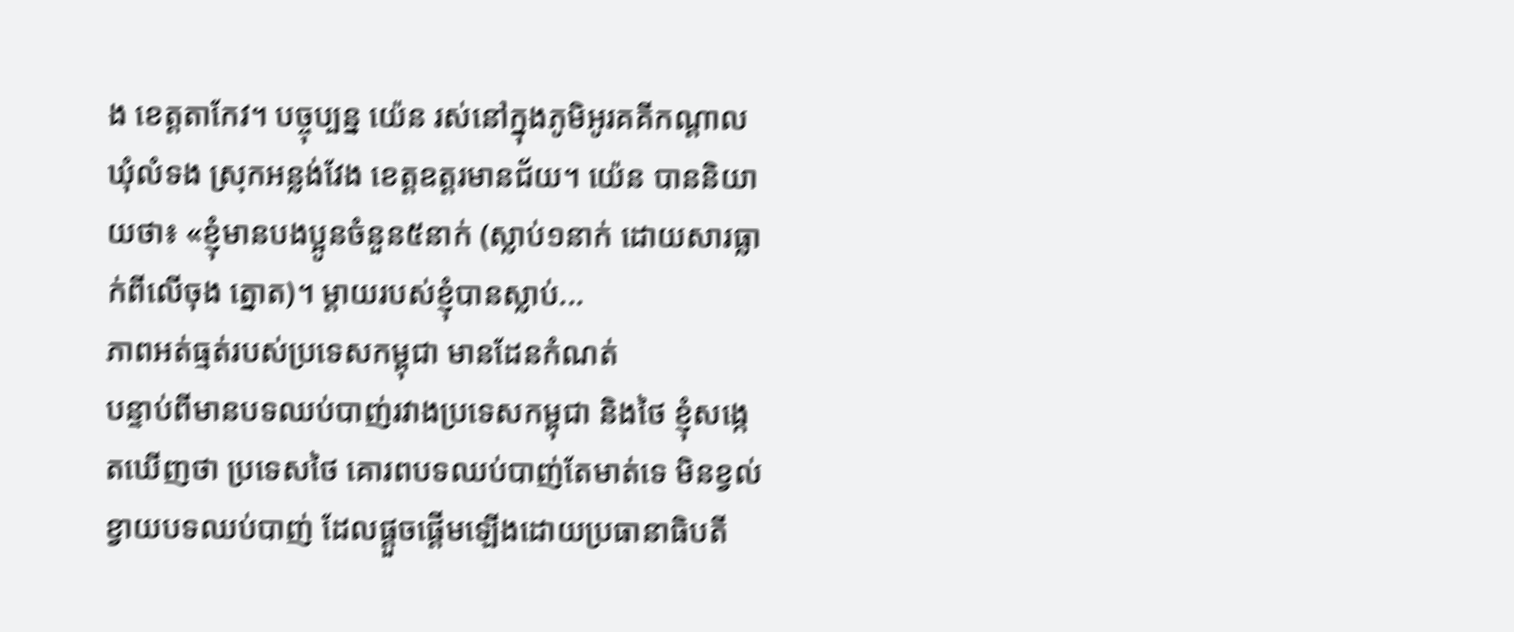ង ខេត្ដតាកែវ។ បច្ចុប្បន្ន យ៉េន រស់នៅក្នុងភូមិអូរគគីកណ្ដាល ឃុំលំទង ស្រុកអន្លង់វែង ខេត្ដឧត្ដរមានជ័យ។ យ៉េន បាននិយាយថា៖ «ខ្ញុំមានបងប្អូនចំនួន៥នាក់ (ស្លាប់១នាក់ ដោយសារធ្លាក់ពីលើចុង ត្នោត)។ ម្ដាយរបស់ខ្ញុំបានស្លាប់...
ភាពអត់ធ្មត់របស់ប្រទេសកម្ពុជា មានដែនកំណត់
បន្ទាប់ពីមានបទឈប់បាញ់រវាងប្រទេសកម្ពុជា និងថៃ ខ្ញុំសង្កេតឃើញថា ប្រទេសថៃ គោរពបទឈប់បាញ់តែមាត់ទេ មិនខ្វល់ខ្វាយបទឈប់បាញ់ ដែលផ្តួចផ្តើមឡើងដោយប្រធានាធិបតី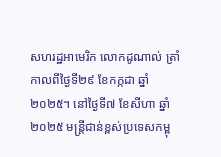សហរដ្ឋអាមេរិក លោកដូណាល់ ត្រាំកាលពីថ្ងៃទី២៩ ខែកក្កដា ឆ្នាំ២០២៥។ នៅថ្ងៃទី៧ ខែសីហា ឆ្នាំ២០២៥ មន្រ្តីជាន់ខ្ពស់ប្រទេសកម្ពុ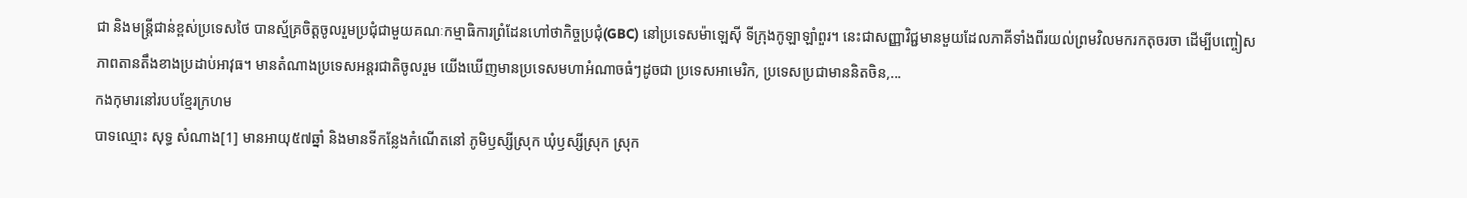ជា និងមន្រ្តីជាន់ខ្ពស់ប្រទេសថៃ បានស្ម័គ្រចិត្តចូលរួមប្រជុំជាមួយគណៈកម្មាធិការព្រំដែនហៅថាកិច្ចប្រជុំ(GBC) នៅប្រទេសម៉ាឡេស៊ី ទីក្រុងកូឡាឡាំពួរ។ នេះជាសញ្ញាវិជ្ជមានមួយដែលភាគីទាំងពីរយល់ព្រមវិលមករកតុចរចា ដើម្បីបញ្ចៀសភាពតានតឹងខាងប្រដាប់អាវុធ។ មានតំណាងប្រទេសអន្តរជាតិចូលរួម យើងឃើញមានប្រទេសមហាអំណាចធំៗដូចជា ប្រទេសអាមេរិក, ប្រទេសប្រជាមាននិតចិន,...
កងកុមារនៅរបបខ្មែរក្រហម
បាទឈ្មោះ សុទ្ធ សំណាង[1] មានអាយុ៥៧ឆ្នាំ និងមានទីកន្លែងកំណើតនៅ ភូមិឫស្សីស្រុក ឃុំឫស្សីស្រុក ស្រុក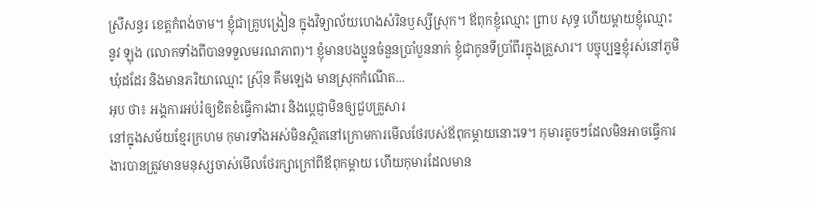ស្រីសន្ធរ ខេត្តកំពង់ចាម។ ខ្ញុំជាគ្រូបង្រៀន ក្នុងវិទ្យាល័យហេងសំរិនឫស្សីស្រុក។ ឪពុកខ្ញុំឈ្មោះ ព្រាប សុទ្ធ ហើយម្ដាយខ្ញុំឈ្មោះ នូវ ឡុង (លោកទាំងពីបានទទួលមរណភាព)។ ខ្ញុំមានបងប្អូនចំនួនប្រាំបួននាក់ ខ្ញុំជាកូនទីប្រាំពីរក្នុងគ្រួសារ។ បច្ចុប្បន្នខ្ញុំរស់នៅភូមិឃុំដដែរ និងមានភរិយាឈ្មោះ ស្រ៊ុន គឹមឡេង មានស្រុកកំណើត...
អុប ថា៖ អង្គការអប់រំឲ្យខិតខំធ្វើការងារ និងប្ដេជ្ញាមិនឲ្យជួបគ្រួសារ
នៅក្នុងសម័យខ្មែរក្រហម កុមារទាំងអស់មិនស្ថិតនៅក្រោមការមើលថែរបស់ឪពុកម្ដាយនោះទេ។ កុមារតូចៗដែលមិនអាចធ្វើការងារបានត្រូវមានមនុស្សចាស់មើលថែរក្សាក្រៅពីឪពុកម្ដាយ ហើយកុមារដែលមាន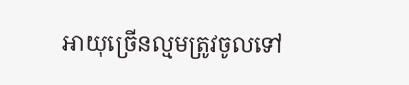អាយុច្រើនល្មមត្រូវចូលទៅ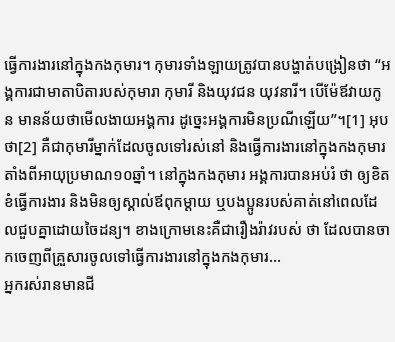ធ្វើការងារនៅក្នុងកងកុមារ។ កុមារទាំងឡាយត្រូវបានបង្ហាត់បង្រៀនថា “អង្គការជាមាតាបិតារបស់កុមារា កុមារី និងយុវជន យុវនារី។ បើម៉ែឪវាយកូន មានន័យថាមើលងាយអង្គការ ដូច្នេះអង្គការមិនប្រណីឡើយ”។[1] អុប ថា[2] គឺជាកុមារីម្នាក់ដែលចូលទៅរស់នៅ និងធ្វើការងារនៅក្នុងកងកុមារតាំងពីអាយុប្រមាណ១០ឆ្នាំ។ នៅក្នុងកងកុមារ អង្គការបានអប់រំ ថា ឲ្យខិតខំធ្វើការងារ និងមិនឲ្យស្គាល់ឪពុកម្ដាយ ឬបងប្អូនរបស់គាត់នៅពេលដែលជួបគ្នាដោយចៃដន្យ។ ខាងក្រោមនេះគឺជារឿងរ៉ាវរបស់ ថា ដែលបានចាកចេញពីគ្រួសារចូលទៅធ្វើការងារនៅក្នុងកងកុមារ...
អ្នករស់រានមានជី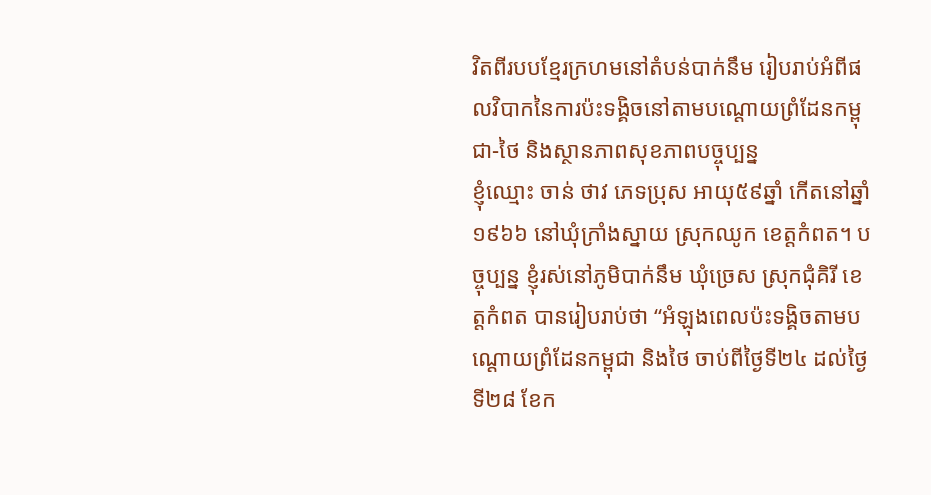វិតពីរបបខ្មែរក្រហមនៅតំបន់បាក់នឹម រៀបរាប់អំពីផលវិបាកនៃការប៉ះទង្គិចនៅតាមបណ្តោយព្រំដែនកម្ពុជា-ថៃ និងស្ថានភាពសុខភាពបច្ចុប្បន្ន
ខ្ញុំឈ្មោះ ចាន់ ថាវ ភេទប្រុស អាយុ៥៩ឆ្នាំ កើតនៅឆ្នាំ១៩៦៦ នៅឃុំក្រាំងស្នាយ ស្រុកឈូក ខេត្តកំពត។ បច្ចុប្បន្ន ខ្ញុំរស់នៅភូមិបាក់នឹម ឃុំច្រេស ស្រុកជុំគិរី ខេត្តកំពត បានរៀបរាប់ថា “អំឡុងពេលប៉ះទង្គិចតាមបណ្តោយព្រំដែនកម្ពុជា និងថៃ ចាប់ពីថ្ងៃទី២៤ ដល់ថ្ងៃទី២៨ ខែក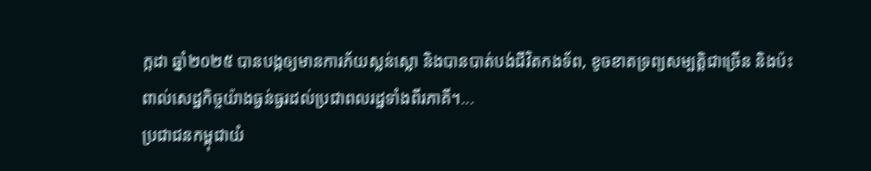ក្កដា ឆ្នាំ២០២៥ បានបង្កឲ្យមានការភ័យស្លន់ស្លោ និងបានបាត់បង់ជីវិតកងទ័ព, ខូចខាតទ្រព្យសម្បត្តិជាច្រើន និងប៉ះពាល់សេដ្ឋកិច្ចយ៉ាងធ្ងន់ធ្ងរដល់ប្រជាពលរដ្ឋទាំងពីរភាគី។...
ប្រជាជនកម្ពុជាយំ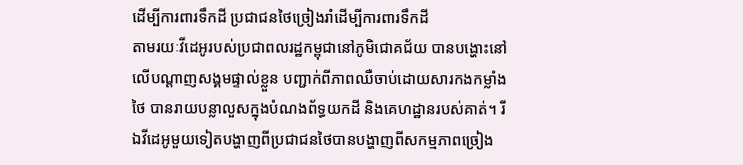ដើម្បីការពារទឹកដី ប្រជាជនថៃច្រៀងរាំដើម្បីការពារទឹកដី
តាមរយៈវីដេអូរបស់ប្រជាពលរដ្ឋកម្ពុជានៅភូមិជោគជ័យ បានបង្ហោះនៅលើបណ្ដាញសង្គមផ្ទាល់ខ្លួន បញ្ជាក់ពីភាពឈឺចាប់ដោយសារកងកម្លាំងថៃ បានរាយបន្លាលួសក្នុងបំណងព័ទ្ធយកដី និងគេហដ្ឋានរបស់គាត់។ រីឯវីដេអូមួយទៀតបង្ហាញពីប្រជាជនថៃបានបង្ហាញពីសកម្មភាពច្រៀង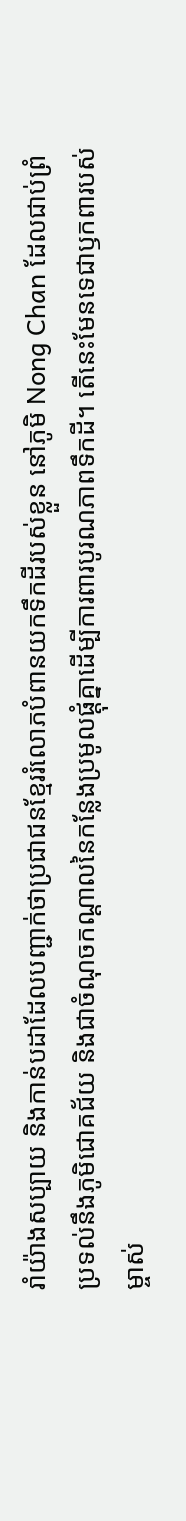រាំយ៉ាងសប្បាយ និងកាន់បដាដែលបញ្ជាក់ថាប្រជាជនខ្មែររំលោភបំពានយកទឹកដីរបស់ខ្លួន នៅភូមិ Nong Chan ដែលជាប់ព្រំប្រទល់នឹងភូមិជោគជ័យ និងជាចំណុចកណ្ដាលនៃកន្លែងប្រមូលផ្ដុំគ្នាដើម្បីការពារបូរណភាពទឹកដី។ តើនេះមែនទេជាឫកពារបស់ម្ចាស់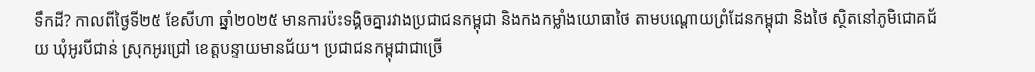ទឹកដី? កាលពីថ្ងៃទី២៥ ខែសីហា ឆ្នាំ២០២៥ មានការប៉ះទង្គិចគ្នារវាងប្រជាជនកម្ពុជា និងកងកម្លាំងយោធាថៃ តាមបណ្ដោយព្រំដែនកម្ពុជា និងថៃ ស្ថិតនៅភូមិជោគជ័យ ឃុំអូរបីជាន់ ស្រុកអូរជ្រៅ ខេត្តបន្ទាយមានជ័យ។ ប្រជាជនកម្ពុជាជាច្រើ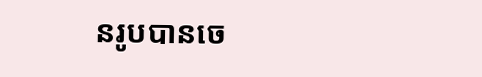នរូបបានចេ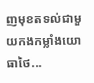ញមុខតទល់ជាមួយកងកម្លាំងយោធាថៃ...